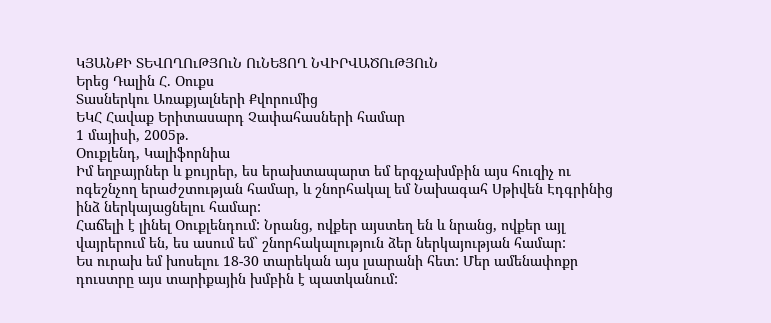ԿՅԱՆՔԻ ՏԵՎՈՂՈւԹՅՈւՆ ՈւՆԵՑՈՂ ՆՎԻՐՎԱԾՈւԹՅՈւՆ
Երեց Դալին Հ. Օուքս
Տասներկու Առաքյալների Քվորումից
ԵԿՀ Հավաք Երիտասարդ Չափահասների համար
1 մայիսի, 2005թ.
Օուքլենդ, Կալիֆորնիա
Իմ եղբայրներ և քույրեր, ես երախտապարտ եմ երգչախմբին այս հուզիչ ու ոգեշնչող երաժշտության համար, և շնորհակալ եմ Նախագահ Սթիվեն Էդգրինից ինձ ներկայացնելու համար:
Հաճելի է լինել Օուքլենդում: Նրանց, ովքեր այստեղ են և նրանց, ովքեր այլ վայրերում են, ես ասում եմ` շնորհակալություն ձեր ներկայության համար:
Ես ուրախ եմ խոսելու 18-30 տարեկան այս լսարանի հետ: Մեր ամենափոքր դուստրը այս տարիքային խմբին է պատկանում: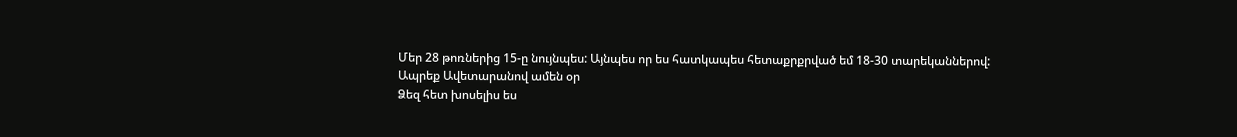Մեր 28 թոռներից 15-ը նույնպես: Այնպես որ ես հատկապես հետաքրքրված եմ 18-30 տարեկաններով:
Ապրեք Ավետարանով ամեն օր
Ձեզ հետ խոսելիս ես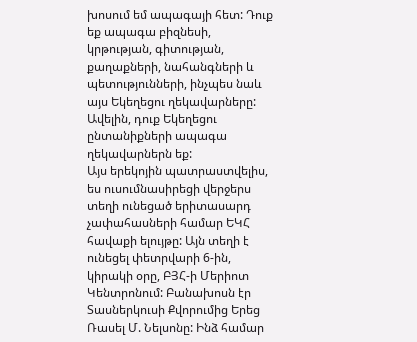խոսում եմ ապագայի հետ: Դուք եք ապագա բիզնեսի, կրթության, գիտության, քաղաքների, նահանգների և պետությունների, ինչպես նաև այս Եկեղեցու ղեկավարները: Ավելին, դուք Եկեղեցու ընտանիքների ապագա ղեկավարներն եք:
Այս երեկոյին պատրաստվելիս, ես ուսումնասիրեցի վերջերս տեղի ունեցած երիտասարդ չափահասների համար ԵԿՀ հավաքի ելույթը: Այն տեղի է ունեցել փետրվարի 6-ին, կիրակի օրը, ԲՅՀ-ի Մերիոտ Կենտրոնում: Բանախոսն էր Տասներկուսի Քվորումից Երեց Ռասել Մ. Նելսոնը: Ինձ համար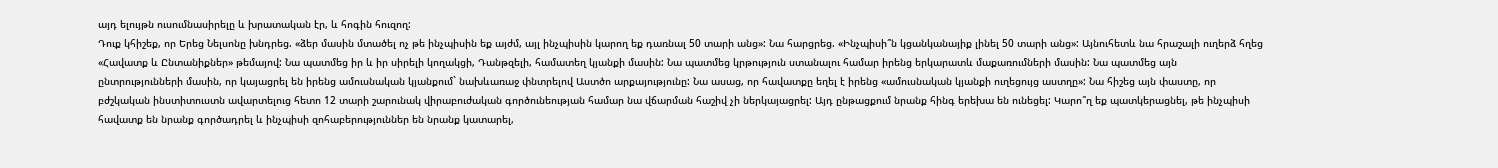այդ ելույթն ուսումնասիրելը և խրատական էր, և հոգին հուզող:
Դուք կհիշեք, որ Երեց Նելսոնը խնդրեց. «ձեր մասին մտածել ոչ թե ինչպիսին եք այժմ, այլ ինչպիսին կարող եք դառնալ 50 տարի անց»: Նա հարցրեց. «Ինչպիսի՞ն կցանկանայիք լինել 50 տարի անց»: Այնուհետև նա հրաշալի ուղերձ հղեց «Հավատք և Ընտանիքներ» թեմայով: Նա պատմեց իր և իր սիրելի կողակցի, Դանթզելի, համատեղ կյանքի մասին: Նա պատմեց կրթություն ստանալու համար իրենց երկարատև մաքառումների մասին: Նա պատմեց այն ընտրությունների մասին, որ կայացրել են իրենց ամուսնական կյանքում` նախևառաջ փնտրելով Աստծո արքայությունը: Նա ասաց, որ հավատքը եղել է իրենց «ամուսնական կյանքի ուղեցույց աստղը»: Նա հիշեց այն փաստը, որ բժշկական ինստիտուստն ավարտելուց հետո 12 տարի շարունակ վիրաբուժական գործունեության համար նա վճարման հաշիվ չի ներկայացրել: Այդ ընթացքում նրանք հինգ երեխա են ունեցել: Կարո՞ղ եք պատկերացնել, թե ինչպիսի հավատք են նրանք գործադրել և ինչպիսի զոհաբերություններ են նրանք կատարել,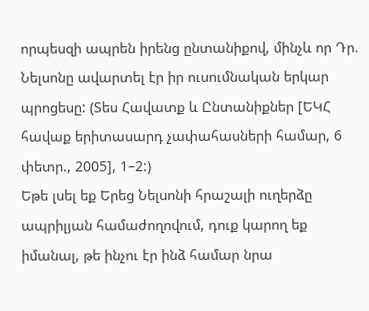որպեսզի ապրեն իրենց ընտանիքով, մինչև որ Դր. Նելսոնը ավարտել էր իր ուսումնական երկար պրոցեսը: (Տես Հավատք և Ընտանիքներ [ԵԿՀ հավաք երիտասարդ չափահասների համար, 6 փետր., 2005], 1–2:)
Եթե լսել եք Երեց Նելսոնի հրաշալի ուղերձը ապրիլյան համաժողովում, դուք կարող եք իմանալ, թե ինչու էր ինձ համար նրա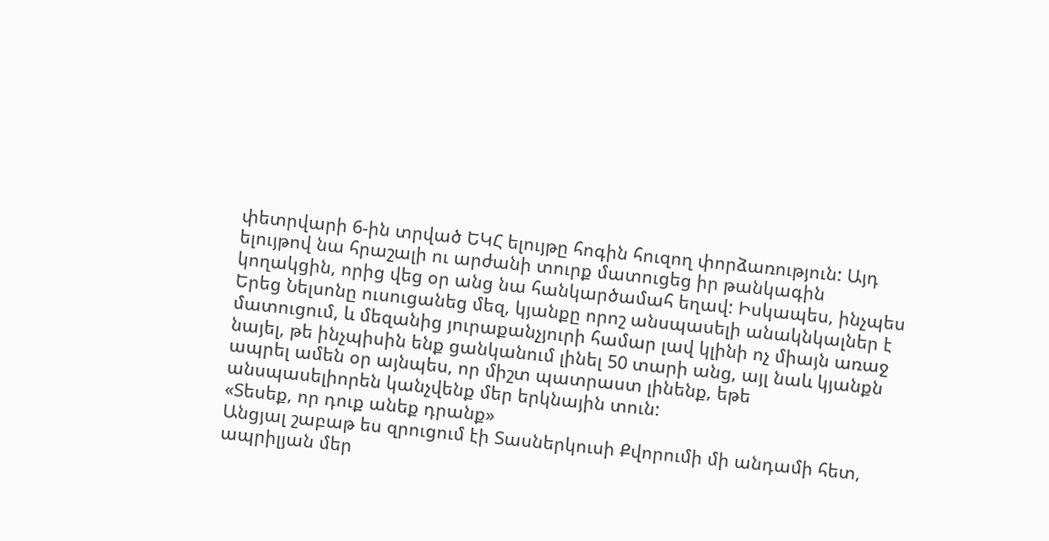փետրվարի 6-ին տրված ԵԿՀ ելույթը հոգին հուզող փորձառություն: Այդ ելույթով նա հրաշալի ու արժանի տուրք մատուցեց իր թանկագին կողակցին, որից վեց օր անց նա հանկարծամահ եղավ: Իսկապես, ինչպես Երեց Նելսոնը ուսուցանեց մեզ, կյանքը որոշ անսպասելի անակնկալներ է մատուցում, և մեզանից յուրաքանչյուրի համար լավ կլինի ոչ միայն առաջ նայել, թե ինչպիսին ենք ցանկանում լինել 50 տարի անց, այլ նաև կյանքն ապրել ամեն օր այնպես, որ միշտ պատրաստ լինենք, եթե անսպասելիորեն կանչվենք մեր երկնային տուն:
«Տեսեք, որ դուք անեք դրանք»
Անցյալ շաբաթ ես զրուցում էի Տասներկուսի Քվորումի մի անդամի հետ, ապրիլյան մեր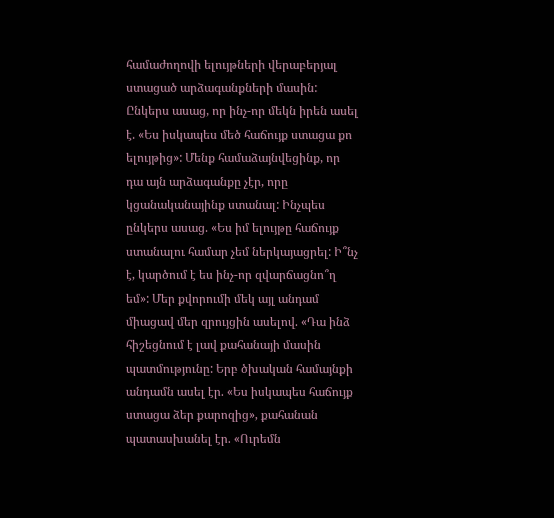համաժողովի ելույթների վերաբերյալ ստացած արձագանքների մասին: Ընկերս ասաց, որ ինչ-որ մեկն իրեն ասել է. «Ես իսկապես մեծ հաճույք ստացա քո ելույթից»: Մենք համաձայնվեցինք, որ դա այն արձագանքը չէր, որը կցանականայինք ստանալ: Ինչպես ընկերս ասաց. «Ես իմ ելույթը հաճույք ստանալու համար չեմ ներկայացրել: Ի՞նչ է, կարծում է ես ինչ-որ զվարճացնո՞ղ եմ»: Մեր քվորումի մեկ այլ անդամ միացավ մեր զրույցին ասելով. «Դա ինձ հիշեցնում է լավ քահանայի մասին պատմությունը: Երբ ծխական համայնքի անդամն ասել էր. «Ես իսկապես հաճույք ստացա ձեր քարոզից», քահանան պատասխանել էր. «Ուրեմն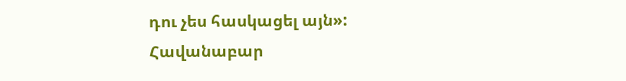դու չես հասկացել այն»:
Հավանաբար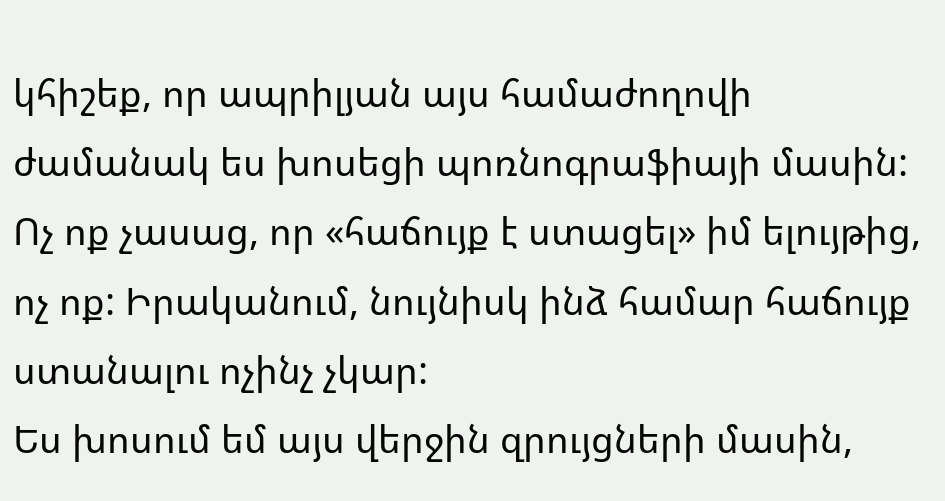կհիշեք, որ ապրիլյան այս համաժողովի ժամանակ ես խոսեցի պոռնոգրաֆիայի մասին: Ոչ ոք չասաց, որ «հաճույք է ստացել» իմ ելույթից, ոչ ոք: Իրականում, նույնիսկ ինձ համար հաճույք ստանալու ոչինչ չկար:
Ես խոսում եմ այս վերջին զրույցների մասին,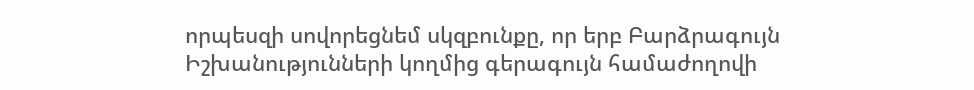որպեսզի սովորեցնեմ սկզբունքը, որ երբ Բարձրագույն Իշխանությունների կողմից գերագույն համաժողովի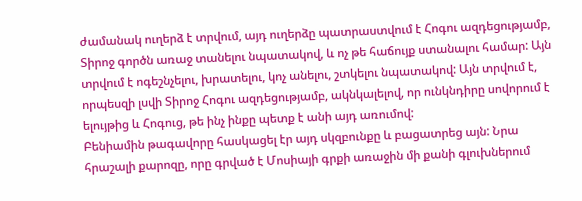ժամանակ ուղերձ է տրվում, այդ ուղերձը պատրաստվում է Հոգու ազդեցությամբ, Տիրոջ գործն առաջ տանելու նպատակով, և ոչ թե հաճույք ստանալու համար: Այն տրվում է ոգեշնչելու, խրատելու, կոչ անելու, շտկելու նպատակով: Այն տրվում է, որպեսզի լսվի Տիրոջ Հոգու ազդեցությամբ, ակնկալելով, որ ունկնդիրը սովորում է ելույթից և Հոգուց, թե ինչ ինքը պետք է անի այդ առումով:
Բենիամին թագավորը հասկացել էր այդ սկզբունքը և բացատրեց այն: Նրա հրաշալի քարոզը, որը գրված է Մոսիայի գրքի առաջին մի քանի գլուխներում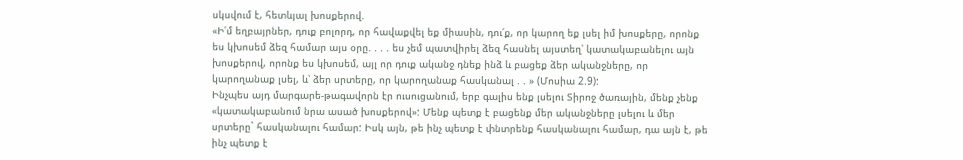սկսվում է, հետևյալ խոսքերով.
«Ի՛մ եղբայրներ, դուք բոլորդ, որ հավաքվել եք միասին, դու՛ք, որ կարող եք լսել իմ խոսքերը, որոնք ես կխոսեմ ձեզ համար այս օրը. . . . ես չեմ պատվիրել ձեզ հասնել այստեղ՝ կատակաբանելու այն խոսքերով, որոնք ես կխոսեմ, այլ որ դուք ականջ դնեք ինձ և բացեք ձեր ականջները, որ կարողանաք լսել, և՝ ձեր սրտերը, որ կարողանաք հասկանալ . . » (Մոսիա 2.9):
Ինչպես այդ մարգարե-թագավորն էր ուսուցանում, երբ գալիս ենք լսելու Տիրոջ ծառային, մենք չենք «կատակաբանում նրա ասած խոսքերով»: Մենք պետք է բացենք մեր ականջները լսելու և մեր սրտերը` հասկանալու համար: Իսկ այն, թե ինչ պետք է փնտրենք հասկանալու համար, դա այն է, թե ինչ պետք է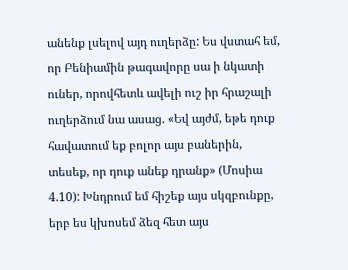անենք լսելով այդ ուղերձը: Ես վստահ եմ, որ Բենիամին թագավորը սա ի նկատի ուներ, որովհետև ավելի ուշ իր հրաշալի ուղերձում նա ասաց. «Եվ այժմ, եթե դուք հավատում եք բոլոր այս բաներին, տեսեք, որ դուք անեք դրանք» (Մոսիա 4.10): Խնդրում եմ հիշեք այս սկզբունքը, երբ ես կխոսեմ ձեզ հետ այս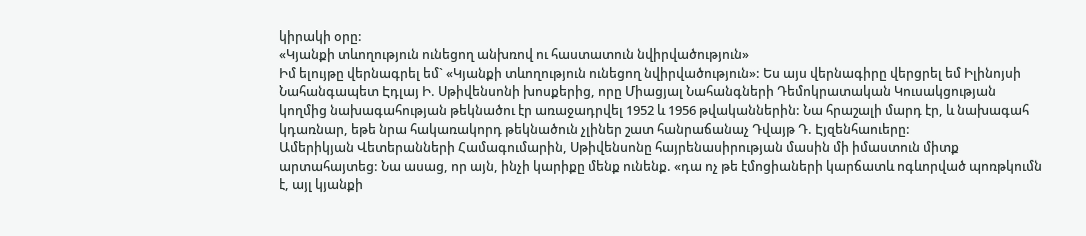կիրակի օրը:
«Կյանքի տևողություն ունեցող անխռով ու հաստատուն նվիրվածություն»
Իմ ելույթը վերնագրել եմ` «Կյանքի տևողություն ունեցող նվիրվածություն»: Ես այս վերնագիրը վերցրել եմ Իլինոյսի Նահանգապետ Էդլայ Ի. Սթիվենսոնի խոսքերից, որը Միացյալ Նահանգների Դեմոկրատական Կուսակցության կողմից նախագահության թեկնածու էր առաջադրվել 1952 և 1956 թվականներին: Նա հրաշալի մարդ էր, և նախագահ կդառնար, եթե նրա հակառակորդ թեկնածուն չլիներ շատ հանրաճանաչ Դվայթ Դ. Էյզենհաուերը:
Ամերիկյան Վետերանների Համագումարին, Սթիվենսոնը հայրենասիրության մասին մի իմաստուն միտք արտահայտեց: Նա ասաց, որ այն, ինչի կարիքը մենք ունենք. «դա ոչ թե էմոցիաների կարճատև ոգևորված պոռթկումն է, այլ կյանքի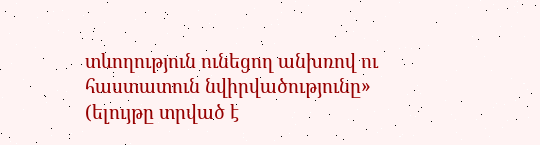տևողություն ունեցող անխռով ու հաստատուն նվիրվածությունը» (ելույթը տրված է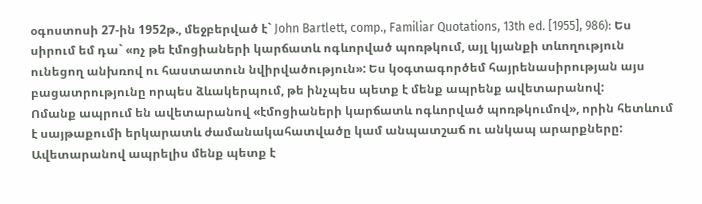օգոստոսի 27-ին 1952թ., մեջբերված է` John Bartlett, comp., Familiar Quotations, 13th ed. [1955], 986): Ես սիրում եմ դա` «ոչ թե էմոցիաների կարճատև ոգևորված պոռթկում, այլ կյանքի տևողություն ունեցող անխռով ու հաստատուն նվիրվածություն»: Ես կօգտագործեմ հայրենասիրության այս բացատրությունը որպես ձևակերպում, թե ինչպես պետք է մենք ապրենք ավետարանով:
Ոմանք ապրում են ավետարանով «էմոցիաների կարճատև ոգևորված պոռթկումով», որին հետևում է սայթաքումի երկարատև ժամանակահատվածը կամ անպատշաճ ու անկապ արարքները: Ավետարանով ապրելիս մենք պետք է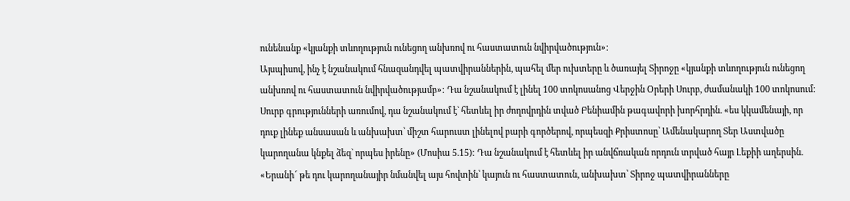ունենանք «կյանքի տևողություն ունեցող անխռով ու հաստատուն նվիրվածություն»:
Այսպիսով, ինչ է նշանակում հնազանդվել պատվիրաններին, պահել մեր ուխտերը և ծառայել Տիրոջը «կյանքի տևողություն ունեցող անխռով ու հաստատուն նվիրվածությամբ»: Դա նշանակում է լինել 100 տոկոսանոց Վերջին Օրերի Սուրբ, ժամանակի 100 տոկոսում: Սուրբ գրությունների առումով, դա նշանակում է` հետևել իր ժողովրդին տված Բենիամին թագավորի խորհրդին. «ես կկամենայի, որ դուք լինեք անսասան և անխախտ՝ միշտ հարուստ լինելով բարի գործերով, որպեսզի Քրիստոսը՝ Ամենակարող Տեր Աստվածը կարողանա կնքել ձեզ` որպես իրենը» (Մոսիա 5.15): Դա նշանակում է հետևել իր անվճռական որդուն տրված հայր Լեքիի աղերսին. «Երանի՜ թե դու կարողանայիր նմանվել այս հովտին՝ կայուն ու հաստատուն, անխախտ՝ Տիրոջ պատվիրանները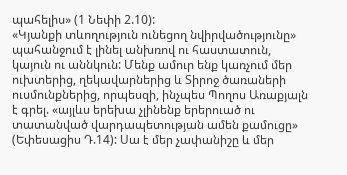պահելիս» (1 Նեփի 2.10):
«Կյանքի տևողություն ունեցող նվիրվածությունը» պահանջում է լինել անխռով ու հաստատուն, կայուն ու աննկուն: Մենք ամուր ենք կառչում մեր ուխտերից, ղեկավարներից և Տիրոջ ծառաների ուսմունքներից, որպեսզի, ինչպես Պողոս Առաքյալն է գրել. «այլևս երեխա չլինենք երերուած ու տատանված վարդապետության ամեն քամուցը» (Եփեսացիս Դ.14): Սա է մեր չափանիշը և մեր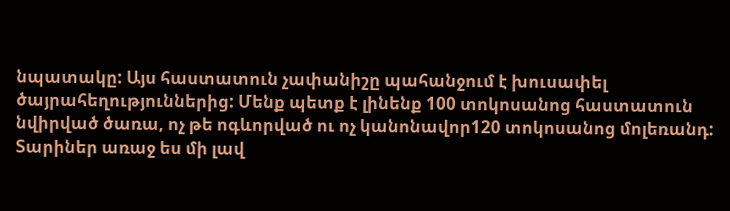նպատակը: Այս հաստատուն չափանիշը պահանջում է խուսափել ծայրահեղություններից: Մենք պետք է լինենք 100 տոկոսանոց հաստատուն նվիրված ծառա, ոչ թե ոգևորված ու ոչ կանոնավոր120 տոկոսանոց մոլեռանդ:
Տարիներ առաջ ես մի լավ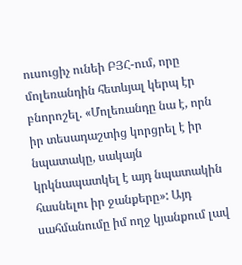ուսուցիչ ունեի ԲՅՀ-ում, որը մոլեռանդին հետևյալ կերպ էր բնորոշել. «Մոլեռանդը նա է, որն իր տեսադաշտից կորցրել է իր նպատակը, սակայն կրկնապատկել է այդ նպատակին հասնելու իր ջանքերը»: Այդ սահմանումը իմ ողջ կյանքում լավ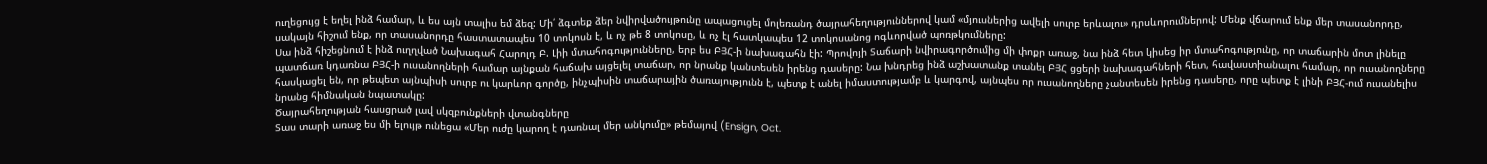ուղեցույց է եղել ինձ համար, և ես այն տալիս եմ ձեզ: Մի՛ ձգտեք ձեր նվիրվածույթունը ապացուցել մոլեռանդ ծայրահեղություններով կամ «մյուսներից ավելի սուրբ երևալու» դրսևորումներով: Մենք վճարում ենք մեր տասանորդը, սակայն հիշում ենք, որ տասանորդը հաստատապես 10 տոկոսն է, և ոչ թե 8 տոկոսը, և ոչ էլ հատկապես 12 տոկոսանոց ոգևորված պոռթկումները:
Սա ինձ հիշեցնում է ինձ ուղղված Նախագահ Հարոլդ Բ. Լիի մտահոգությունները, երբ ես ԲՅՀ-ի նախագահն էի: Պրովոյի Տաճարի նվիրագործումից մի փոքր առաջ, նա ինձ հետ կիսեց իր մտահոգությունը, որ տաճարին մոտ լինելը պատճառ կդառնա ԲՅՀ-ի ուսանողների համար այնքան հաճախ այցելել տաճար, որ նրանք կանտեսեն իրենց դասերը: Նա խնդրեց ինձ աշխատանք տանել ԲՅՀ ցցերի նախագահների հետ, հավաստիանալու համար, որ ուսանողները հասկացել են, որ թեպետ այնպիսի սուրբ ու կարևոր գործը, ինչպիսին տաճարային ծառայությունն է, պետք է անել իմաստությամբ և կարգով, այնպես որ ուսանողները չանտեսեն իրենց դասերը, որը պետք է լինի ԲՅՀ-ում ուսանելիս նրանց հիմնական նպատակը:
Ծայրահեղության հասցրած լավ սկզբունքների վտանգները
Տաս տարի առաջ ես մի ելույթ ունեցա «Մեր ուժը կարող է դառնալ մեր անկումը» թեմայով (Ensign, Oct.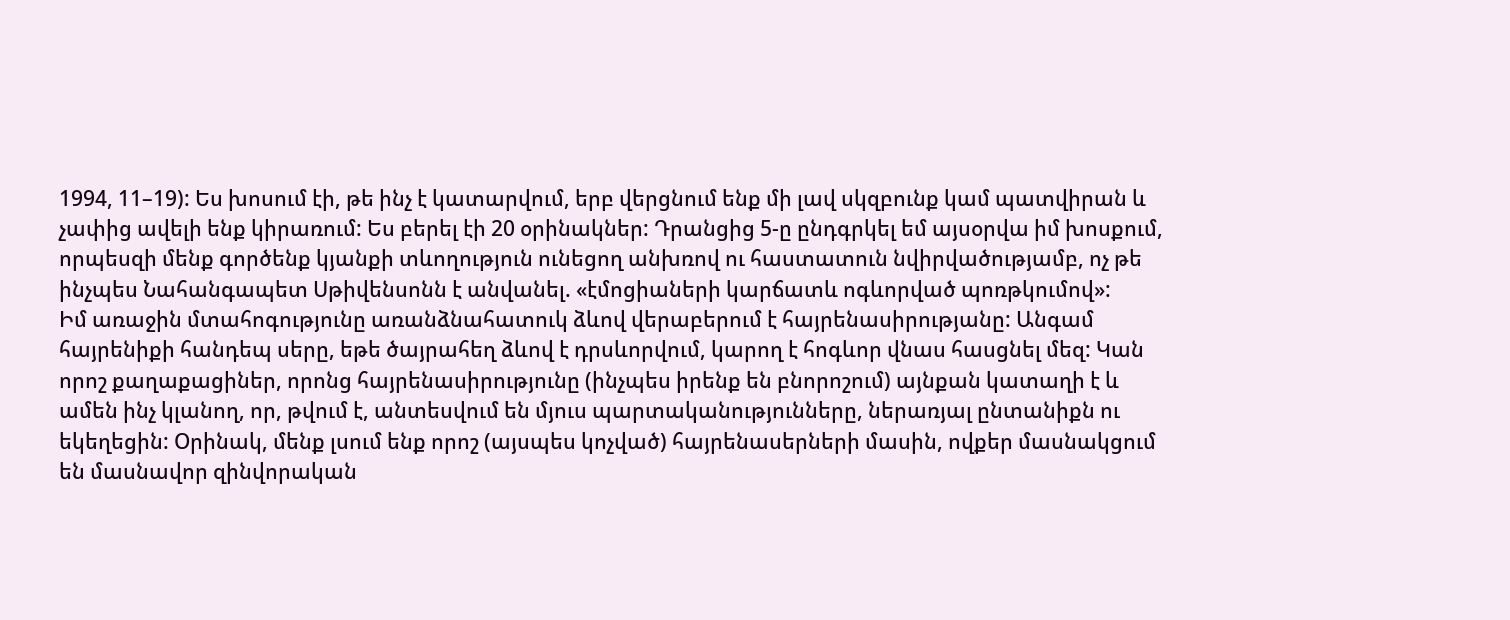1994, 11–19): Ես խոսում էի, թե ինչ է կատարվում, երբ վերցնում ենք մի լավ սկզբունք կամ պատվիրան և չափից ավելի ենք կիրառում: Ես բերել էի 20 օրինակներ: Դրանցից 5-ը ընդգրկել եմ այսօրվա իմ խոսքում, որպեսզի մենք գործենք կյանքի տևողություն ունեցող անխռով ու հաստատուն նվիրվածությամբ, ոչ թե ինչպես Նահանգապետ Սթիվենսոնն է անվանել. «էմոցիաների կարճատև ոգևորված պոռթկումով»:
Իմ առաջին մտահոգությունը առանձնահատուկ ձևով վերաբերում է հայրենասիրությանը: Անգամ հայրենիքի հանդեպ սերը, եթե ծայրահեղ ձևով է դրսևորվում, կարող է հոգևոր վնաս հասցնել մեզ: Կան որոշ քաղաքացիներ, որոնց հայրենասիրությունը (ինչպես իրենք են բնորոշում) այնքան կատաղի է և ամեն ինչ կլանող, որ, թվում է, անտեսվում են մյուս պարտականությունները, ներառյալ ընտանիքն ու եկեղեցին: Օրինակ, մենք լսում ենք որոշ (այսպես կոչված) հայրենասերների մասին, ովքեր մասնակցում են մասնավոր զինվորական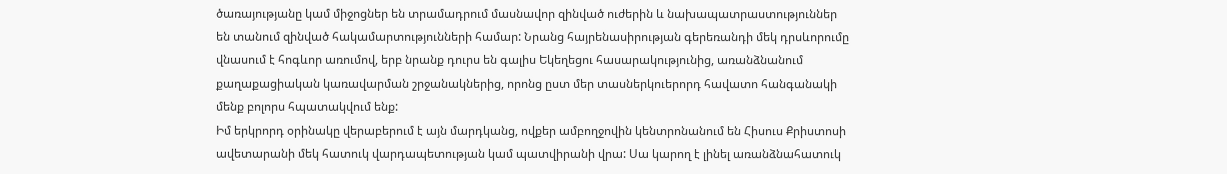ծառայությանը կամ միջոցներ են տրամադրում մասնավոր զինված ուժերին և նախապատրաստություններ են տանում զինված հակամարտությունների համար: Նրանց հայրենասիրության գերեռանդի մեկ դրսևորումը վնասում է հոգևոր առումով, երբ նրանք դուրս են գալիս Եկեղեցու հասարակությունից, առանձնանում քաղաքացիական կառավարման շրջանակներից, որոնց ըստ մեր տասներկուերորդ հավատո հանգանակի մենք բոլորս հպատակվում ենք:
Իմ երկրորդ օրինակը վերաբերում է այն մարդկանց, ովքեր ամբողջովին կենտրոնանում են Հիսուս Քրիստոսի ավետարանի մեկ հատուկ վարդապետության կամ պատվիրանի վրա: Սա կարող է լինել առանձնահատուկ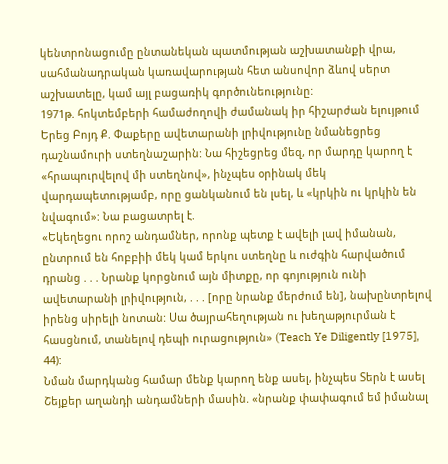կենտրոնացումը ընտանեկան պատմության աշխատանքի վրա, սահմանադրական կառավարության հետ անսովոր ձևով սերտ աշխատելը, կամ այլ բացառիկ գործունեությունը:
1971թ. հոկտեմբերի համաժողովի ժամանակ իր հիշարժան ելույթում Երեց Բոյդ Ք. Փաքերը ավետարանի լրիվությունը նմանեցրեց դաշնամուրի ստեղնաշարին: Նա հիշեցրեց մեզ, որ մարդը կարող է «հրապուրվելով մի ստեղնով», ինչպես օրինակ մեկ վարդապետությամբ, որը ցանկանում են լսել, և «կրկին ու կրկին են նվագում»: Նա բացատրել է.
«Եկեղեցու որոշ անդամներ, որոնք պետք է ավելի լավ իմանան, ընտրում են հոբբիի մեկ կամ երկու ստեղնը և ուժգին հարվածում դրանց . . . Նրանք կորցնում այն միտքը, որ գոյություն ունի ավետարանի լրիվություն, . . . [որը նրանք մերժում են], նախընտրելով իրենց սիրելի նոտան: Սա ծայրահեղության ու խեղաթյուրման է հասցնում, տանելով դեպի ուրացություն» (Teach Ye Diligently [1975], 44):
Նման մարդկանց համար մենք կարող ենք ասել, ինչպես Տերն է ասել Շեյքեր աղանդի անդամների մասին. «նրանք փափագում եմ իմանալ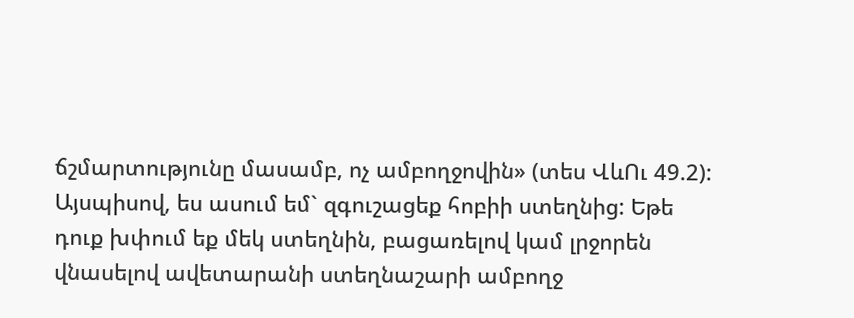ճշմարտությունը մասամբ, ոչ ամբողջովին» (տես ՎևՈւ 49.2): Այսպիսով, ես ասում եմ` զգուշացեք հոբիի ստեղնից: Եթե դուք խփում եք մեկ ստեղնին, բացառելով կամ լրջորեն վնասելով ավետարանի ստեղնաշարի ամբողջ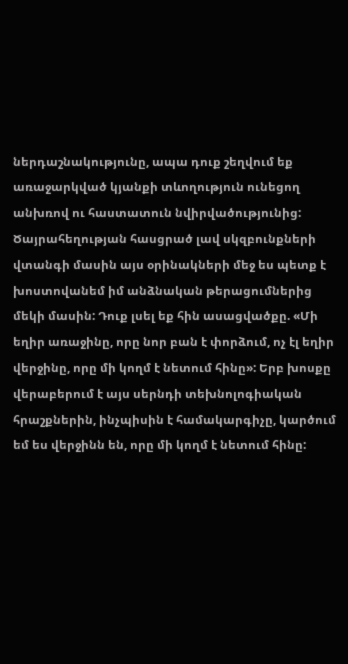ներդաշնակությունը, ապա դուք շեղվում եք առաջարկված կյանքի տևողություն ունեցող անխռով ու հաստատուն նվիրվածությունից:
Ծայրահեղության հասցրած լավ սկզբունքների վտանգի մասին այս օրինակների մեջ ես պետք է խոստովանեմ իմ անձնական թերացումներից մեկի մասին: Դուք լսել եք հին ասացվածքը. «Մի եղիր առաջինը, որը նոր բան է փորձում, ոչ էլ եղիր վերջինը, որը մի կողմ է նետում հինը»: Երբ խոսքը վերաբերում է այս սերնդի տեխնոլոգիական հրաշքներին, ինչպիսին է համակարգիչը, կարծում եմ ես վերջինն են, որը մի կողմ է նետում հինը: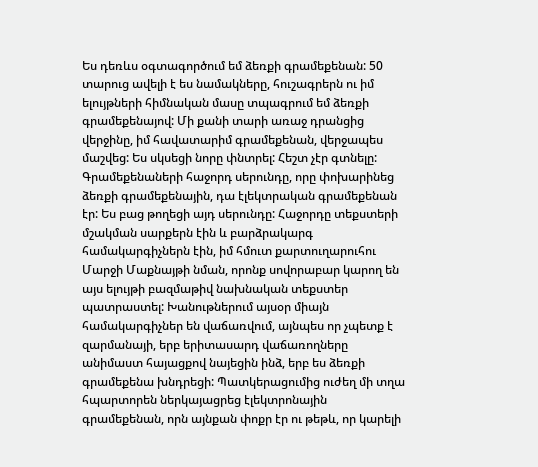Ես դեռևս օգտագործում եմ ձեռքի գրամեքենան: 50 տարուց ավելի է ես նամակները, հուշագրերն ու իմ ելույթների հիմնական մասը տպագրում եմ ձեռքի գրամեքենայով: Մի քանի տարի առաջ դրանցից վերջինը, իմ հավատարիմ գրամեքենան, վերջապես մաշվեց: Ես սկսեցի նորը փնտրել: Հեշտ չէր գտնելը:
Գրամեքենաների հաջորդ սերունդը, որը փոխարինեց ձեռքի գրամեքենային, դա էլեկտրական գրամեքենան էր: Ես բաց թողեցի այդ սերունդը: Հաջորդը տեքստերի մշակման սարքերն էին և բարձրակարգ համակարգիչներն էին, իմ հմուտ քարտուղարուհու Մարջի Մաքնայթի նման, որոնք սովորաբար կարող են այս ելույթի բազմաթիվ նախնական տեքստեր պատրաստել: Խանութներում այսօր միայն համակարգիչներ են վաճառվում, այնպես որ չպետք է զարմանայի, երբ երիտասարդ վաճառողները անիմաստ հայացքով նայեցին ինձ, երբ ես ձեռքի գրամեքենա խնդրեցի: Պատկերացումից ուժեղ մի տղա հպարտորեն ներկայացրեց էլեկտրոնային գրամեքենան, որն այնքան փոքր էր ու թեթև, որ կարելի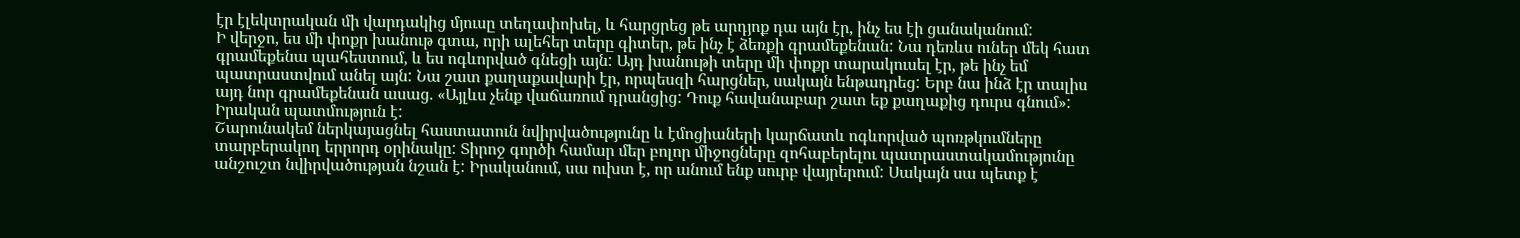էր էլեկտրական մի վարդակից մյուսը տեղափոխել, և հարցրեց թե արդյոք դա այն էր, ինչ ես էի ցանականում:
Ի վերջո, ես մի փոքր խանութ գտա, որի ալեհեր տերը գիտեր, թե ինչ է ձեռքի գրամեքենան: Նա դեռևս ուներ մեկ հատ գրամեքենա պահեստում, և ես ոգևորված գնեցի այն: Այդ խանութի տերը մի փոքր տարակուսել էր, թե ինչ եմ պատրաստվում անել այն: Նա շատ քաղաքավարի էր, որպեսզի հարցներ, սակայն ենթադրեց: Երբ նա ինձ էր տալիս այդ նոր գրամեքենան ասաց. «Այլևս չենք վաճառում դրանցից: Դուք հավանաբար շատ եք քաղաքից դուրս գնում»: Իրական պատմություն է:
Շարունակեմ ներկայացնել հաստատուն նվիրվածությունը և էմոցիաների կարճատև ոգևորված պոռթկումները տարբերակող երրորդ օրինակը: Տիրոջ գործի համար մեր բոլոր միջոցները զոհաբերելու պատրաստակամությունը անշուշտ նվիրվածության նշան է: Իրականում, սա ուխտ է, որ անում ենք սուրբ վայրերում: Սակայն սա պետք է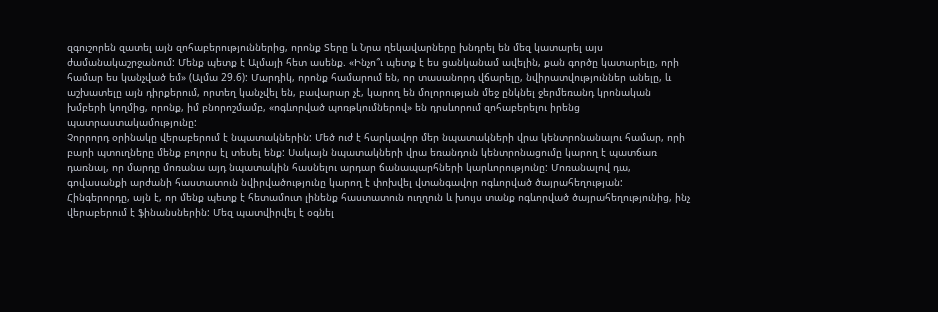զգուշորեն զատել այն զոհաբերություններից, որոնք Տերը և Նրա ղեկավարները խնդրել են մեզ կատարել այս ժամանակաշրջանում: Մենք պետք է Ալմայի հետ ասենք. «Ինչո՞ւ պետք է ես ցանկանամ ավելին, քան գործը կատարելը, որի համար ես կանչված եմ» (Ալմա 29.6): Մարդիկ, որոնք համարում են, որ տասանորդ վճարելը, նվիրատվություններ անելը, և աշխատելը այն դիրքերում, որտեղ կանչվել են, բավարար չէ, կարող են մոլորության մեջ ընկնել ջերմեռանդ կրոնական խմբերի կողմից, որոնք, իմ բնորոշմամբ, «ոգևորված պոռթկումներով» են դրսևորում զոհաբերելու իրենց պատրաստակամությունը:
Չորրորդ օրինակը վերաբերում է նպատակներին: Մեծ ուժ է հարկավոր մեր նպատակների վրա կենտրոնանալու համար, որի բարի պտուղները մենք բոլորս էլ տեսել ենք: Սակայն նպատակների վրա եռանդուն կենտրոնացումը կարող է պատճառ դառնալ, որ մարդը մոռանա այդ նպատակին հասնելու արդար ճանապարհների կարևորությունը: Մոռանալով դա, գովասանքի արժանի հաստատուն նվիրվածությունը կարող է փոխվել վտանգավոր ոգևորված ծայրահեղության:
Հինգերորդը, այն է, որ մենք պետք է հետամուտ լինենք հաստատուն ուղղուն և խույս տանք ոգևորված ծայրահեղությունից, ինչ վերաբերում է ֆինանսներին: Մեզ պատվիրվել է օգնել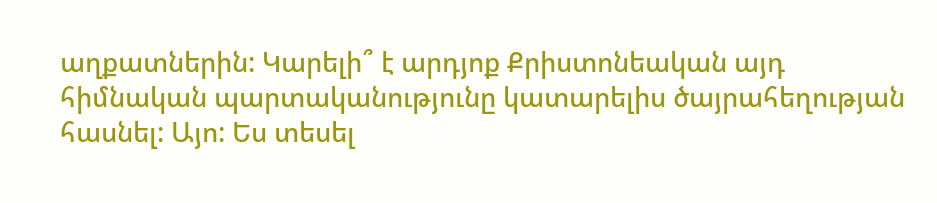աղքատներին: Կարելի՞ է արդյոք Քրիստոնեական այդ հիմնական պարտականությունը կատարելիս ծայրահեղության հասնել: Այո: Ես տեսել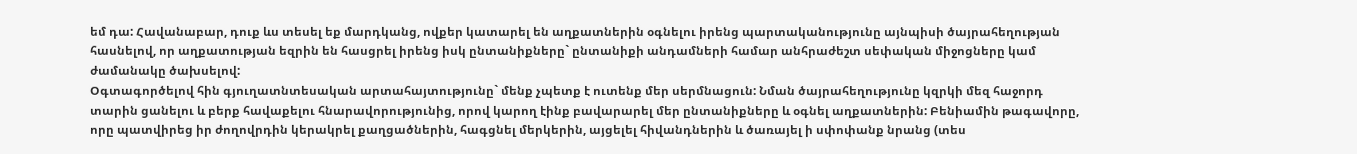եմ դա: Հավանաբար, դուք ևս տեսել եք մարդկանց, ովքեր կատարել են աղքատներին օգնելու իրենց պարտականությունը այնպիսի ծայրահեղության հասնելով, որ աղքատության եզրին են հասցրել իրենց իսկ ընտանիքները` ընտանիքի անդամների համար անհրաժեշտ սեփական միջոցները կամ ժամանակը ծախսելով:
Օգտագործելով հին գյուղատնտեսական արտահայտությունը` մենք չպետք է ուտենք մեր սերմնացուն: Նման ծայրահեղությունը կզրկի մեզ հաջորդ տարին ցանելու և բերք հավաքելու հնարավորությունից, որով կարող էինք բավարարել մեր ընտանիքները և օգնել աղքատներին: Բենիամին թագավորը, որը պատվիրեց իր ժողովրդին կերակրել քաղցածներին, հագցնել մերկերին, այցելել հիվանդներին և ծառայել ի սփոփանք նրանց (տես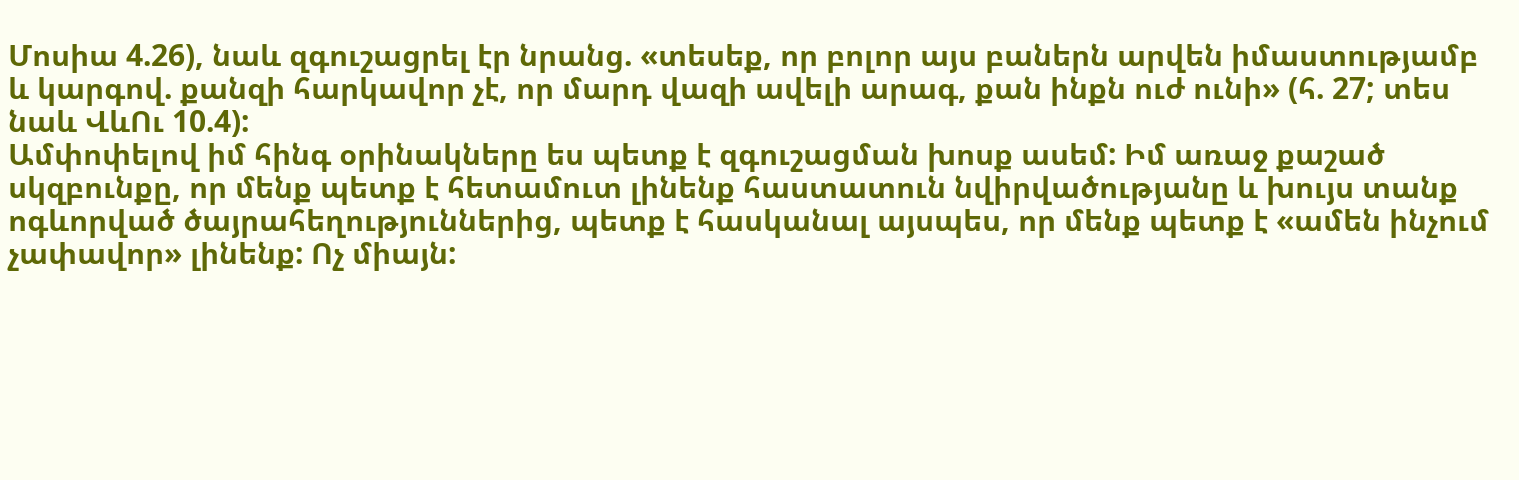Մոսիա 4.26), նաև զգուշացրել էր նրանց. «տեսեք, որ բոլոր այս բաներն արվեն իմաստությամբ և կարգով. քանզի հարկավոր չէ, որ մարդ վազի ավելի արագ, քան ինքն ուժ ունի» (հ. 27; տես նաև ՎևՈւ 10.4):
Ամփոփելով իմ հինգ օրինակները ես պետք է զգուշացման խոսք ասեմ: Իմ առաջ քաշած սկզբունքը, որ մենք պետք է հետամուտ լինենք հաստատուն նվիրվածությանը և խույս տանք ոգևորված ծայրահեղություններից, պետք է հասկանալ այսպես, որ մենք պետք է «ամեն ինչում չափավոր» լինենք: Ոչ միայն: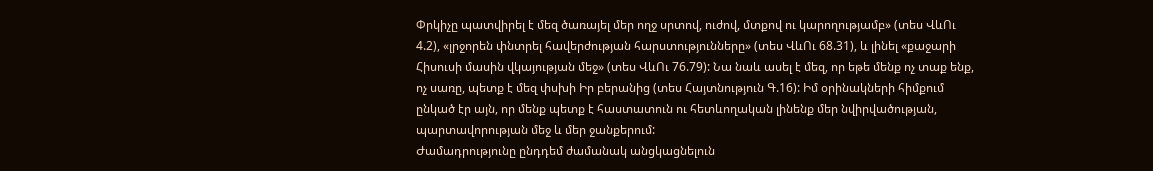Փրկիչը պատվիրել է մեզ ծառայել մեր ողջ սրտով, ուժով, մտքով ու կարողությամբ» (տես ՎևՈւ 4.2), «լրջորեն փնտրել հավերժության հարստությունները» (տես ՎևՈւ 68.31), և լինել «քաջարի Հիսուսի մասին վկայության մեջ» (տես ՎևՈւ 76.79): Նա նաև ասել է մեզ, որ եթե մենք ոչ տաք ենք, ոչ սառը, պետք է մեզ փսխի Իր բերանից (տես Հայտնություն Գ.16): Իմ օրինակների հիմքում ընկած էր այն, որ մենք պետք է հաստատուն ու հետևողական լինենք մեր նվիրվածության, պարտավորության մեջ և մեր ջանքերում:
Ժամադրությունը ընդդեմ ժամանակ անցկացնելուն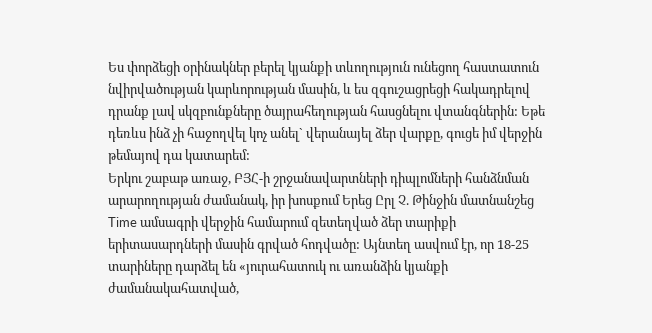Ես փորձեցի օրինակներ բերել կյանքի տևողություն ունեցող հաստատուն նվիրվածության կարևորության մասին, և ես զգուշացրեցի հակադրելով դրանք լավ սկզբունքները ծայրահեղության հասցնելու վտանգներին: Եթե դեռևս ինձ չի հաջողվել կոչ անել` վերանայել ձեր վարքը, գուցե իմ վերջին թեմայով դա կատարեմ:
Երկու շաբաթ առաջ, ԲՅՀ-ի շրջանավարտների դիպլոմների հանձնման արարողության ժամանակ, իր խոսքում Երեց Ըրլ Չ. Թինջին մատնանշեց Time ամսագրի վերջին համարում զետեղված ձեր տարիքի երիտասարդների մասին գրված հոդվածը: Այնտեղ ասվում էր, որ 18-25 տարիները դարձել են «յուրահատուկ ու առանձին կյանքի ժամանակահատված,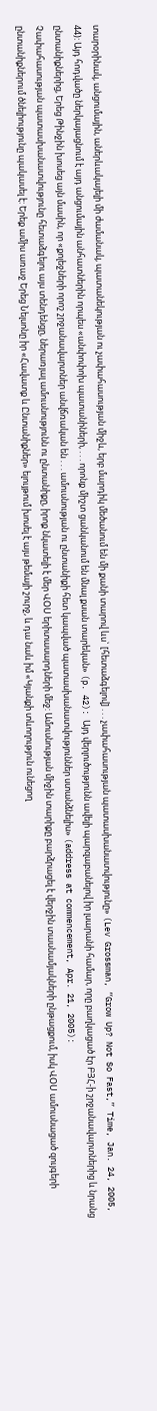տարօրինակ, անցումային, աներևակայելի մի ժամանակ, պատանեկության ու չափահասության միջև, երբ մարդիկ մեծանում են մի քանի տարով ևս` [հետաձգելով] . . . չափահասության պատասխանատվությունը» (Lev Grossman, “Grow Up? Not So Fast,” Time, Jan. 24, 2005, 44): Այդ հոդվածը ներկայացնում է այդ անցումային անհատներին որպես «անփոփոխ պատանիների, . . . որոնք միշտ ցանկանում են մնալ քսան տարեկան» (p. 42): Այդ վերլուծությունն ավելի պարզաբանելով իր լսարանի համար, որը բաղկացած էր ԲՅՀ-ի շրջանավարտներից և նրանց ընտանիքներից, Երեց Թինջին խոսեց այն մասին, որ «քոլեջների որոշ շրջանավարտներ անվճռական են . . . ամուսնության ու ընտանիքի հետ կապված պատասխանատվություններ ստանձնելիս» (address at commencement, Apr. 21, 2005):
Չափահասության պատասխանատվությունը հետաձգելու այս տենդենցը, ներառյալ ամուսնությունն ու ընտանիքը, իրոք նկատելի է մեր ՎՕՍ երիտասարդների մեջ: Ամուսնության միջին տարիքը բարձրացել է վերջին տասնամյակների ընթացքում, իսկ ՎՕՍ ամուսնացած զույգերի ընտանիքներում ծնելիությունը պակասել է: Երեք ամիս առաջ Երեց Նելսոնը իր «Հավատք և Ընտանիքներ» ելույթում խոսել է այս թեմայի շուրջ, և դա նաև իմ «Կյանքի տևողություն ունեցող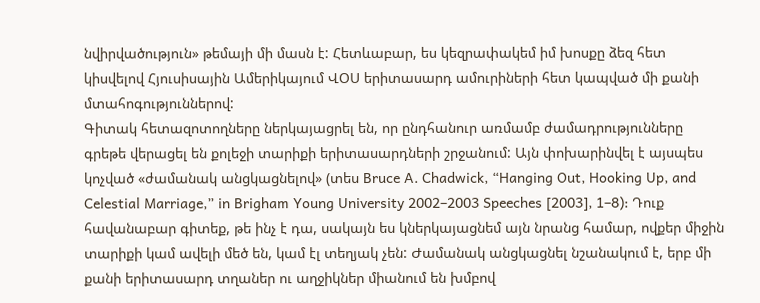նվիրվածություն» թեմայի մի մասն է: Հետևաբար, ես կեզրափակեմ իմ խոսքը ձեզ հետ կիսվելով Հյուսիսային Ամերիկայում ՎՕՍ երիտասարդ ամուրիների հետ կապված մի քանի մտահոգություններով:
Գիտակ հետազոտողները ներկայացրել են, որ ընդհանուր առմամբ ժամադրությունները գրեթե վերացել են քոլեջի տարիքի երիտասարդների շրջանում: Այն փոխարինվել է այսպես կոչված «ժամանակ անցկացնելով» (տես Bruce A. Chadwick, “Hanging Out, Hooking Up, and Celestial Marriage,” in Brigham Young University 2002–2003 Speeches [2003], 1–8): Դուք հավանաբար գիտեք, թե ինչ է դա, սակայն ես կներկայացնեմ այն նրանց համար, ովքեր միջին տարիքի կամ ավելի մեծ են, կամ էլ տեղյակ չեն: Ժամանակ անցկացնել նշանակում է, երբ մի քանի երիտասարդ տղաներ ու աղջիկներ միանում են խմբով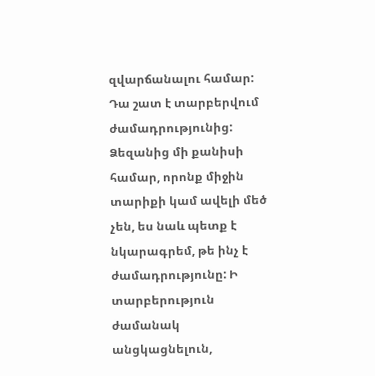զվարճանալու համար: Դա շատ է տարբերվում ժամադրությունից:
Ձեզանից մի քանիսի համար, որոնք միջին տարիքի կամ ավելի մեծ չեն, ես նաև պետք է նկարագրեմ, թե ինչ է ժամադրությունը: Ի տարբերություն ժամանակ անցկացնելուն,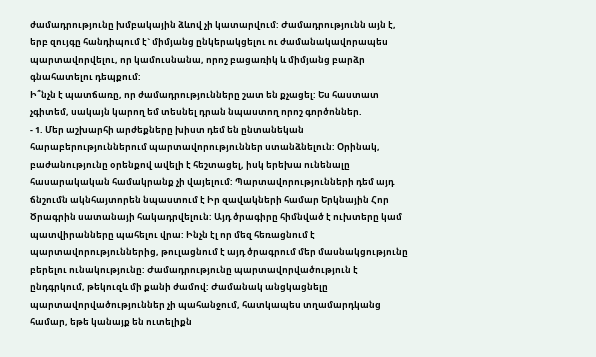ժամադրությունը խմբակային ձևով չի կատարվում: Ժամադրությունն այն է, երբ զույգը հանդիպում է` միմյանց ընկերակցելու ու ժամանակավորապես պարտավորվելու, որ կամուսնանա, որոշ բացառիկ և միմյանց բարձր գնահատելու դեպքում:
Ի՞նչն է պատճառը, որ ժամադրությունները շատ են քչացել: Ես հաստատ չգիտեմ, սակայն կարող եմ տեսնել դրան նպաստող որոշ գործոններ.
- 1. Մեր աշխարհի արժեքները խիստ դեմ են ընտանեկան հարաբերություններում պարտավորություններ ստանձնելուն: Օրինակ, բաժանությունը օրենքով ավելի է հեշտացել, իսկ երեխա ունենալը հասարակական համակրանք չի վայելում: Պարտավորությունների դեմ այդ ճնշումն ակնհայտորեն նպաստում է Իր զավակների համար Երկնային Հոր Ծրագրին սատանայի հակադրվելուն: Այդ ծրագիրը հիմնված է ուխտերը կամ պատվիրանները պահելու վրա: Ինչն էլ որ մեզ հեռացնում է պարտավորություններից, թուլացնում է այդ ծրագրում մեր մասնակցությունը բերելու ունակությունը: Ժամադրությունը պարտավորվածություն է ընդգրկում, թեկուզև մի քանի ժամով: Ժամանակ անցկացնելը պարտավորվածություններ չի պահանջում, հատկապես տղամարդկանց համար, եթե կանայք են ուտելիքն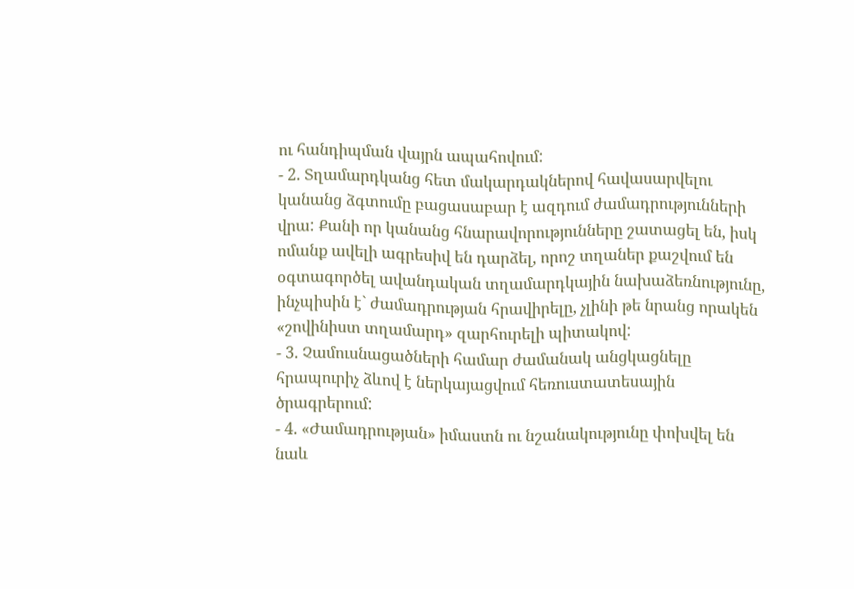ու հանդիպման վայրն ապահովում:
- 2. Տղամարդկանց հետ մակարդակներով հավասարվելու կանանց ձգտումը բացասաբար է ազդում ժամադրությունների վրա: Քանի որ կանանց հնարավորությունները շատացել են, իսկ ոմանք ավելի ագրեսիվ են դարձել, որոշ տղաներ քաշվում են օգտագործել ավանդական տղամարդկային նախաձեռնությունը, ինչպիսին է` ժամադրության հրավիրելը, չլինի թե նրանց որակեն «շովինիստ տղամարդ» զարհուրելի պիտակով:
- 3. Չամուսնացածների համար ժամանակ անցկացնելը հրապուրիչ ձևով է ներկայացվում հեռուստատեսային ծրագրերում:
- 4. «Ժամադրության» իմաստն ու նշանակությունը փոխվել են նաև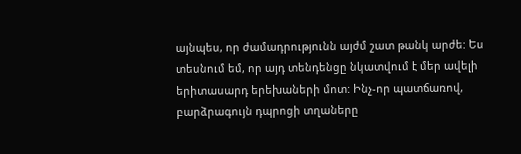այնպես, որ ժամադրությունն այժմ շատ թանկ արժե: Ես տեսնում եմ, որ այդ տենդենցը նկատվում է մեր ավելի երիտասարդ երեխաների մոտ: Ինչ-որ պատճառով, բարձրագույն դպրոցի տղաները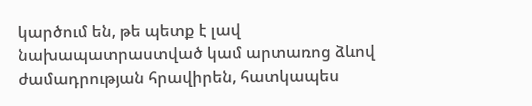կարծում են, թե պետք է լավ նախապատրաստված կամ արտառոց ձևով ժամադրության հրավիրեն, հատկապես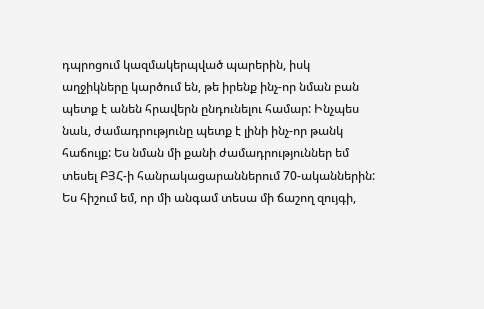դպրոցում կազմակերպված պարերին, իսկ աղջիկները կարծում են, թե իրենք ինչ-որ նման բան պետք է անեն հրավերն ընդունելու համար: Ինչպես նաև, ժամադրությունը պետք է լինի ինչ-որ թանկ հաճույք: Ես նման մի քանի ժամադրություններ եմ տեսել ԲՅՀ-ի հանրակացարաններում 70-ականներին: Ես հիշում եմ, որ մի անգամ տեսա մի ճաշող զույգի,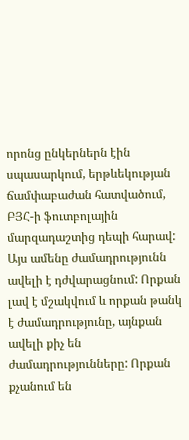որոնց ընկերներն էին սպասարկում, երթևեկության ճամփաբաժան հատվածում, ԲՅՀ-ի ֆուտբոլային մարզադաշտից դեպի հարավ:
Այս ամենը ժամադրությունն ավելի է դժվարացնում: Որքան լավ է մշակվում և որքան թանկ է ժամադրությունը, այնքան ավելի քիչ են ժամադրությունները: Որքան քչանում են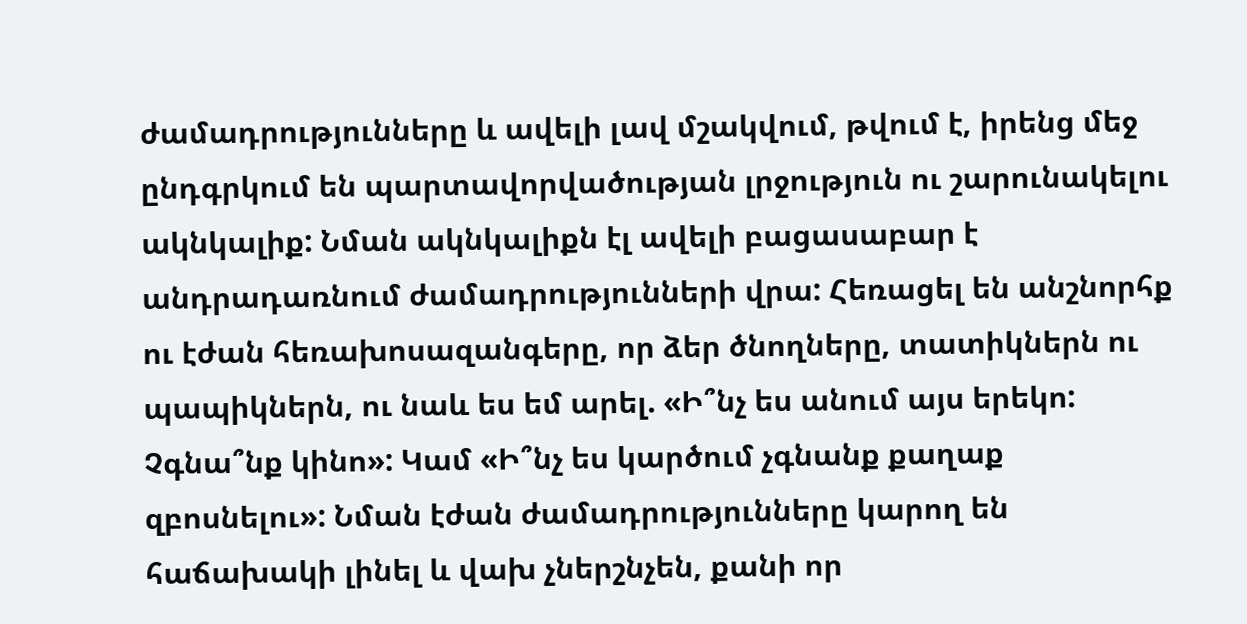ժամադրությունները և ավելի լավ մշակվում, թվում է, իրենց մեջ ընդգրկում են պարտավորվածության լրջություն ու շարունակելու ակնկալիք: Նման ակնկալիքն էլ ավելի բացասաբար է անդրադառնում ժամադրությունների վրա: Հեռացել են անշնորհք ու էժան հեռախոսազանգերը, որ ձեր ծնողները, տատիկներն ու պապիկներն, ու նաև ես եմ արել. «Ի՞նչ ես անում այս երեկո: Չգնա՞նք կինո»: Կամ «Ի՞նչ ես կարծում չգնանք քաղաք զբոսնելու»: Նման էժան ժամադրությունները կարող են հաճախակի լինել և վախ չներշնչեն, քանի որ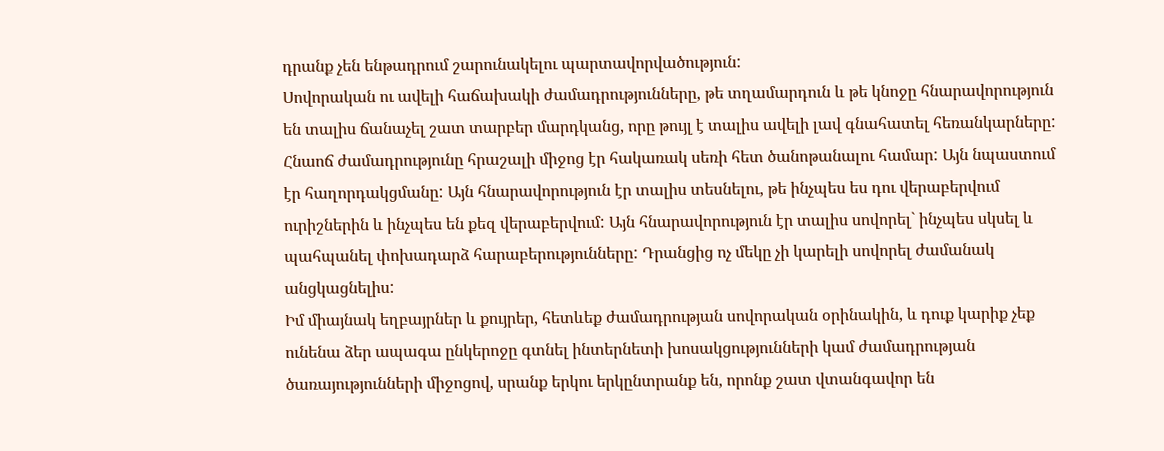դրանք չեն ենթադրում շարունակելու պարտավորվածություն:
Սովորական ու ավելի հաճախակի ժամադրությունները, թե տղամարդուն և թե կնոջը հնարավորություն են տալիս ճանաչել շատ տարբեր մարդկանց, որը թույլ է տալիս ավելի լավ գնահատել հեռանկարները: Հնաոճ ժամադրությունը հրաշալի միջոց էր հակառակ սեռի հետ ծանոթանալու համար: Այն նպաստում էր հաղորդակցմանը: Այն հնարավորություն էր տալիս տեսնելու, թե ինչպես ես դու վերաբերվում ուրիշներին և ինչպես են քեզ վերաբերվում: Այն հնարավորություն էր տալիս սովորել` ինչպես սկսել և պահպանել փոխադարձ հարաբերությունները: Դրանցից ոչ մեկը չի կարելի սովորել ժամանակ անցկացնելիս:
Իմ միայնակ եղբայրներ և քույրեր, հետևեք ժամադրության սովորական օրինակին, և դուք կարիք չեք ունենա ձեր ապագա ընկերոջը գտնել ինտերնետի խոսակցությունների կամ ժամադրության ծառայությունների միջոցով, սրանք երկու երկընտրանք են, որոնք շատ վտանգավոր են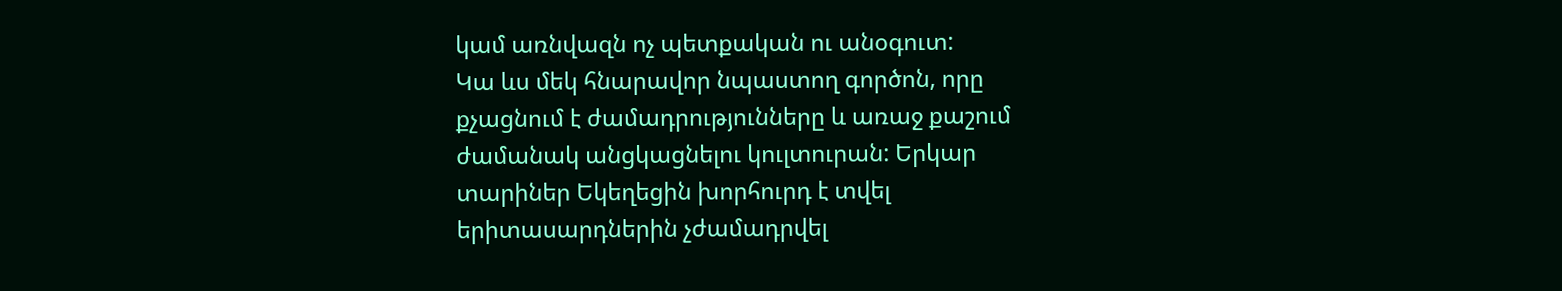կամ առնվազն ոչ պետքական ու անօգուտ:
Կա ևս մեկ հնարավոր նպաստող գործոն, որը քչացնում է ժամադրությունները և առաջ քաշում ժամանակ անցկացնելու կուլտուրան: Երկար տարիներ Եկեղեցին խորհուրդ է տվել երիտասարդներին չժամադրվել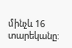մինչև 16 տարեկանը: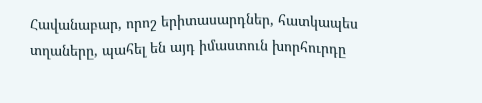Հավանաբար, որոշ երիտասարդներ, հատկապես տղաները, պահել են այդ իմաստուն խորհուրդը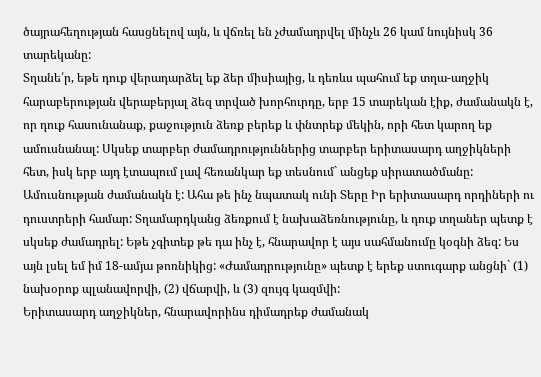ծայրահեղության հասցնելով այն, և վճռել են չժամադրվել մինչև 26 կամ նույնիսկ 36 տարեկանը:
Տղանե՛ր, եթե դուք վերադարձել եք ձեր միսիայից, և դեռևս պահում եք տղա-աղջիկ հարաբերության վերաբերյալ ձեզ տրված խորհուրդը, երբ 15 տարեկան էիք, ժամանակն է, որ դուք հասունանաք, քաջություն ձեռք բերեք և փնտրեք մեկին, որի հետ կարող եք ամուսնանալ: Սկսեք տարբեր ժամադրություններից տարբեր երիտասարդ աղջիկների հետ, իսկ երբ այդ էտապում լավ հեռանկար եք տեսնում` անցեք սիրատածմանը: Ամուսնության ժամանակն է: Ահա թե ինչ նպատակ ունի Տերը Իր երիտասարդ որդիների ու դուստրերի համար: Տղամարդկանց ձեռքում է նախաձեռնությունը, և դուք տղաներ պետք է սկսեք ժամադրել: Եթե չգիտեք թե դա ինչ է, հնարավոր է այս սահմանումը կօգնի ձեզ: Ես այն լսել եմ իմ 18-ամյա թոռնիկից: «Ժամադրությունը» պետք է երեք ստուգարք անցնի` (1) նախօրոք պլանավորվի, (2) վճարվի, և (3) զույգ կազմվի:
Երիտասարդ աղջիկներ, հնարավորինս դիմադրեք ժամանակ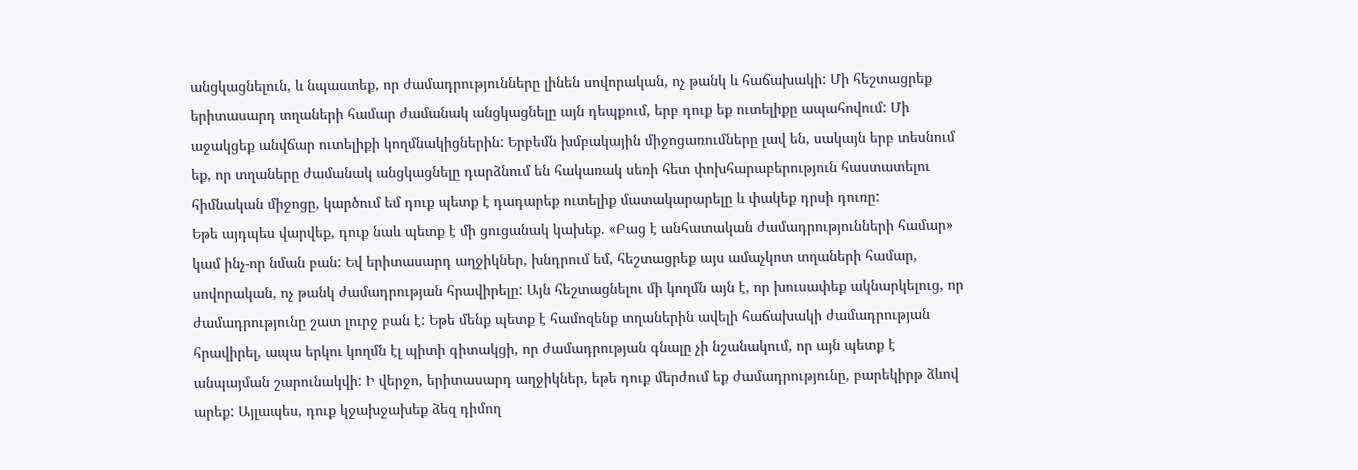անցկացնելուն, և նպաստեք, որ ժամադրությունները լինեն սովորական, ոչ թանկ և հաճախակի: Մի հեշտացրեք երիտասարդ տղաների համար ժամանակ անցկացնելը այն դեպքում, երբ դուք եք ուտելիքը ապահովում: Մի աջակցեք անվճար ուտելիքի կողմնակիցներին: Երբեմն խմբակային միջոցառումները լավ են, սակայն երբ տեսնում եք, որ տղաները ժամանակ անցկացնելը դարձնում են հակառակ սեռի հետ փոխհարաբերություն հաստատելու հիմնական միջոցը, կարծում եմ դուք պետք է դադարեք ուտելիք մատակարարելը և փակեք դրսի դուռը:
Եթե այդպես վարվեք, դուք նաև պետք է մի ցուցանակ կախեք. «Բաց է անհատական ժամադրությունների համար» կամ ինչ-որ նման բան: Եվ երիտասարդ աղջիկներ, խնդրում եմ, հեշտացրեք այս ամաչկոտ տղաների համար, սովորական, ոչ թանկ ժամադրության հրավիրելը: Այն հեշտացնելու մի կողմն այն է, որ խուսափեք ակնարկելուց, որ ժամադրությունը շատ լուրջ բան է: Եթե մենք պետք է համոզենք տղաներին ավելի հաճախակի ժամադրության հրավիրել, ապա երկու կողմն էլ պիտի գիտակցի, որ ժամադրության գնալը չի նշանակում, որ այն պետք է անպայման շարունակվի: Ի վերջո, երիտասարդ աղջիկներ, եթե դուք մերժում եք ժամադրությունը, բարեկիրթ ձևով արեք: Այլապես, դուք կջախջախեք ձեզ դիմող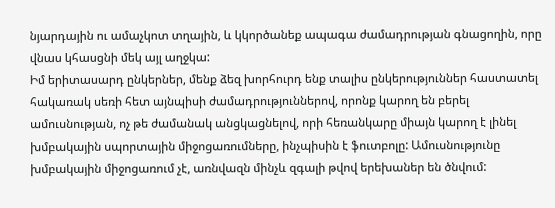նյարդային ու ամաչկոտ տղային, և կկործանեք ապագա ժամադրության գնացողին, որը վնաս կհասցնի մեկ այլ աղջկա:
Իմ երիտասարդ ընկերներ, մենք ձեզ խորհուրդ ենք տալիս ընկերություններ հաստատել հակառակ սեռի հետ այնպիսի ժամադրություններով, որոնք կարող են բերել ամուսնության, ոչ թե ժամանակ անցկացնելով, որի հեռանկարը միայն կարող է լինել խմբակային սպորտային միջոցառումները, ինչպիսին է ֆուտբոլը: Ամուսնությունը խմբակային միջոցառում չէ, առնվազն մինչև զգալի թվով երեխաներ են ծնվում: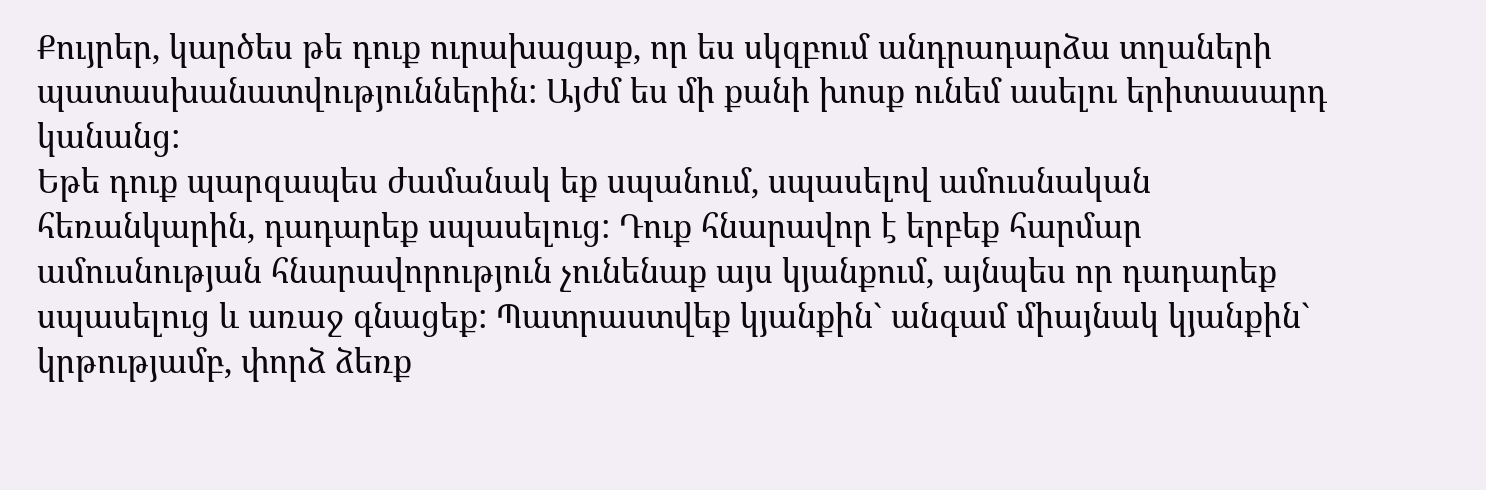Քույրեր, կարծես թե դուք ուրախացաք, որ ես սկզբում անդրադարձա տղաների պատասխանատվություններին: Այժմ ես մի քանի խոսք ունեմ ասելու երիտասարդ կանանց:
Եթե դուք պարզապես ժամանակ եք սպանում, սպասելով ամուսնական հեռանկարին, դադարեք սպասելուց: Դուք հնարավոր է երբեք հարմար ամուսնության հնարավորություն չունենաք այս կյանքում, այնպես որ դադարեք սպասելուց և առաջ գնացեք: Պատրաստվեք կյանքին` անգամ միայնակ կյանքին` կրթությամբ, փորձ ձեռք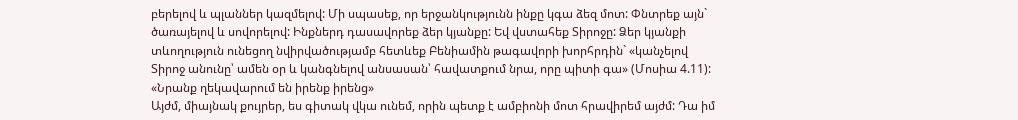բերելով և պլաններ կազմելով: Մի սպասեք, որ երջանկությունն ինքը կգա ձեզ մոտ: Փնտրեք այն` ծառայելով և սովորելով: Ինքներդ դասավորեք ձեր կյանքը: Եվ վստահեք Տիրոջը: Ձեր կյանքի տևողություն ունեցող նվիրվածությամբ հետևեք Բենիամին թագավորի խորհրդին` «կանչելով Տիրոջ անունը՝ ամեն օր և կանգնելով անսասան՝ հավատքում նրա, որը պիտի գա» (Մոսիա 4.11):
«Նրանք ղեկավարում են իրենք իրենց»
Այժմ, միայնակ քույրեր, ես գիտակ վկա ունեմ, որին պետք է ամբիոնի մոտ հրավիրեմ այժմ: Դա իմ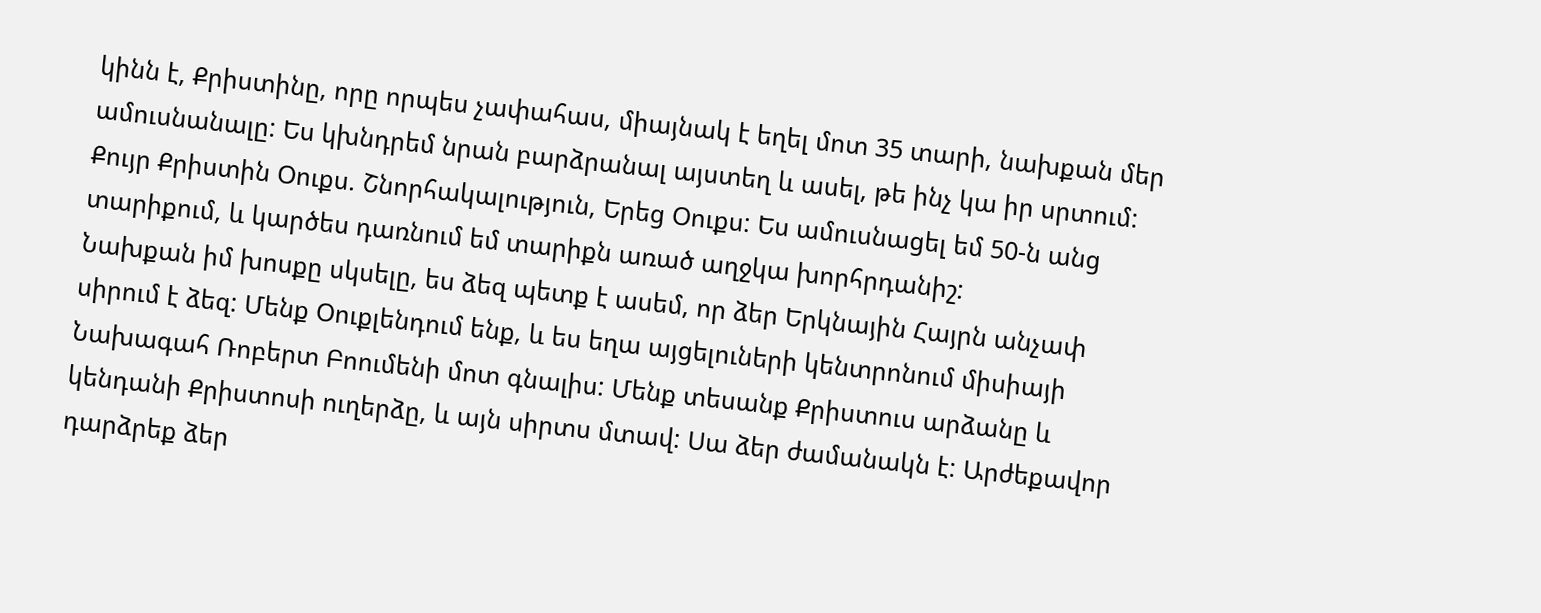կինն է, Քրիստինը, որը որպես չափահաս, միայնակ է եղել մոտ 35 տարի, նախքան մեր ամուսնանալը: Ես կխնդրեմ նրան բարձրանալ այստեղ և ասել, թե ինչ կա իր սրտում:
Քույր Քրիստին Օուքս. Շնորհակալություն, Երեց Օուքս: Ես ամուսնացել եմ 50-ն անց տարիքում, և կարծես դառնում եմ տարիքն առած աղջկա խորհրդանիշ:
Նախքան իմ խոսքը սկսելը, ես ձեզ պետք է ասեմ, որ ձեր Երկնային Հայրն անչափ սիրում է ձեզ: Մենք Օուքլենդում ենք, և ես եղա այցելուների կենտրոնում միսիայի Նախագահ Ռոբերտ Բոումենի մոտ գնալիս: Մենք տեսանք Քրիստուս արձանը և կենդանի Քրիստոսի ուղերձը, և այն սիրտս մտավ: Սա ձեր ժամանակն է: Արժեքավոր դարձրեք ձեր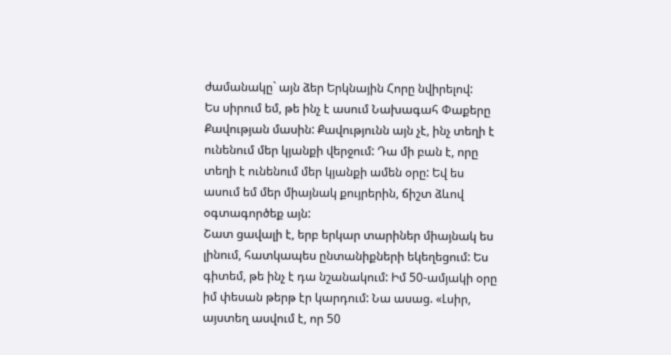ժամանակը` այն ձեր Երկնային Հորը նվիրելով:
Ես սիրում եմ, թե ինչ է ասում Նախագահ Փաքերը Քավության մասին: Քավությունն այն չէ, ինչ տեղի է ունենում մեր կյանքի վերջում: Դա մի բան է, որը տեղի է ունենում մեր կյանքի ամեն օրը: Եվ ես ասում եմ մեր միայնակ քույրերին, ճիշտ ձևով օգտագործեք այն:
Շատ ցավալի է, երբ երկար տարիներ միայնակ ես լինում, հատկապես ընտանիքների եկեղեցում: Ես գիտեմ, թե ինչ է դա նշանակում: Իմ 50-ամյակի օրը իմ փեսան թերթ էր կարդում: Նա ասաց. «Լսիր, այստեղ ասվում է, որ 50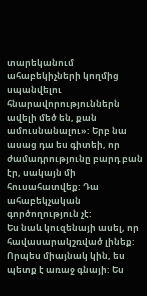տարեկանում ահաբեկիչների կողմից սպանվելու հնարավորություններն ավելի մեծ են, քան ամուսնանալու»: Երբ նա ասաց դա ես գիտեի, որ ժամադրությունը բարդ բան էր, սակայն մի հուսահատվեք: Դա ահաբեկչական գործողություն չէ:
Ես նաև կուզենայի ասել, որ հավասարակշռված լինեք: Որպես միայնակ կին, ես պետք է առաջ գնայի: Ես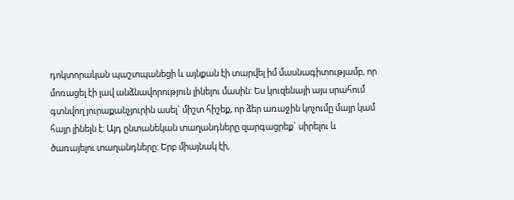դոկտորական պաշտպանեցի և այնքան էի տարվել իմ մասնագիտությամբ, որ մոռացել էի լավ անձնավորություն լինելու մասին: Ես կուզենայի այս սրահում գտնվող յուրաքանչյուրին ասել` միշտ հիշեք, որ ձեր առաջին կոչումը մայր կամ հայր լինելն է: Այդ ընտանեկան տաղանդները զարգացրեք` սիրելու և ծառայելու տաղանդները: Երբ միայնակ էի,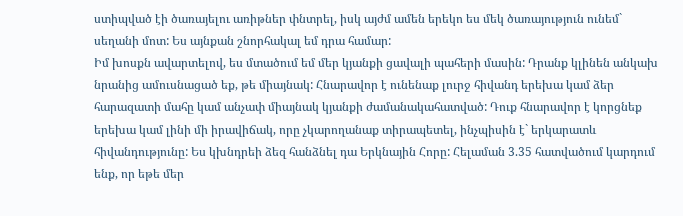ստիպված էի ծառայելու առիթներ փնտրել, իսկ այժմ ամեն երեկո ես մեկ ծառայություն ունեմ` սեղանի մոտ: Ես այնքան շնորհակալ եմ դրա համար:
Իմ խոսքն ավարտելով, ես մտածում եմ մեր կյանքի ցավալի պահերի մասին: Դրանք կլինեն անկախ նրանից ամուսնացած եք, թե միայնակ: Հնարավոր է ունենաք լուրջ հիվանդ երեխա կամ ձեր հարազատի մահը կամ անչափ միայնակ կյանքի ժամանակահատված: Դուք հնարավոր է կորցնեք երեխա կամ լինի մի իրավիճակ, որը չկարողանաք տիրապետել, ինչպիսին է` երկարատև հիվանդությունը: Ես կխնդրեի ձեզ հանձնել դա Երկնային Հորը: Հելաման 3.35 հատվածում կարդում ենք, որ եթե մեր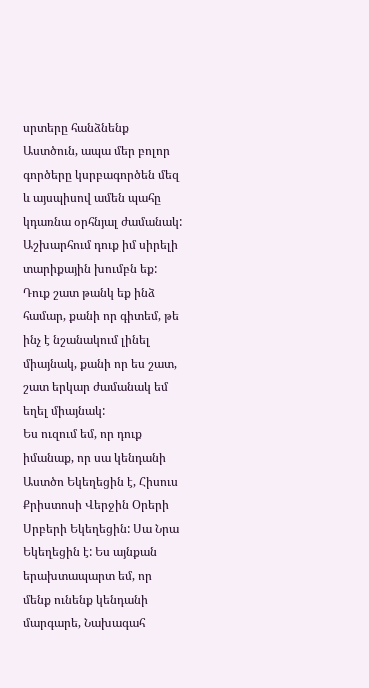սրտերը հանձնենք Աստծուն, ապա մեր բոլոր գործերը կսրբագործեն մեզ և այսպիսով ամեն պահը կդառնա օրհնյալ ժամանակ:
Աշխարհում դուք իմ սիրելի տարիքային խումբն եք: Դուք շատ թանկ եք ինձ համար, քանի որ գիտեմ, թե ինչ է նշանակում լինել միայնակ, քանի որ ես շատ, շատ երկար ժամանակ եմ եղել միայնակ:
Ես ուզում եմ, որ դուք իմանաք, որ սա կենդանի Աստծո Եկեղեցին է, Հիսուս Քրիստոսի Վերջին Օրերի Սրբերի Եկեղեցին: Սա Նրա Եկեղեցին է: Ես այնքան երախտապարտ եմ, որ մենք ունենք կենդանի մարգարե, Նախագահ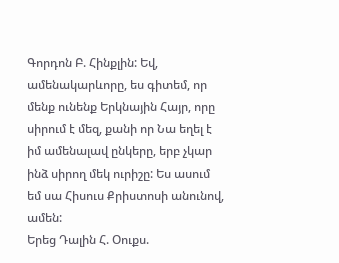Գորդոն Բ. Հինքլին: Եվ, ամենակարևորը, ես գիտեմ, որ մենք ունենք Երկնային Հայր, որը սիրում է մեզ, քանի որ Նա եղել է իմ ամենալավ ընկերը, երբ չկար ինձ սիրող մեկ ուրիշը: Ես ասում եմ սա Հիսուս Քրիստոսի անունով, ամեն:
Երեց Դալին Հ. Օուքս.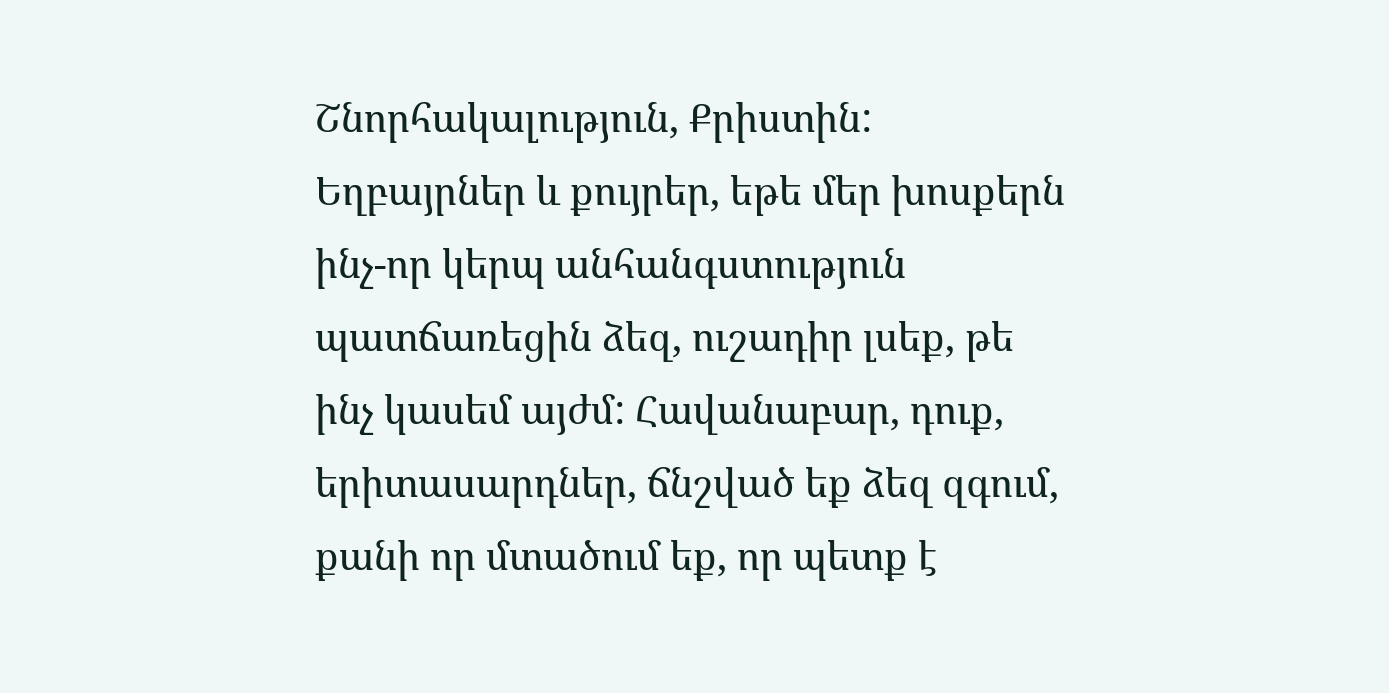Շնորհակալություն, Քրիստին: Եղբայրներ և քույրեր, եթե մեր խոսքերն ինչ-որ կերպ անհանգստություն պատճառեցին ձեզ, ուշադիր լսեք, թե ինչ կասեմ այժմ: Հավանաբար, դուք, երիտասարդներ, ճնշված եք ձեզ զգում, քանի որ մտածում եք, որ պետք է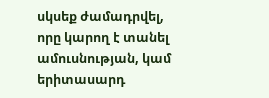սկսեք ժամադրվել, որը կարող է տանել ամուսնության, կամ երիտասարդ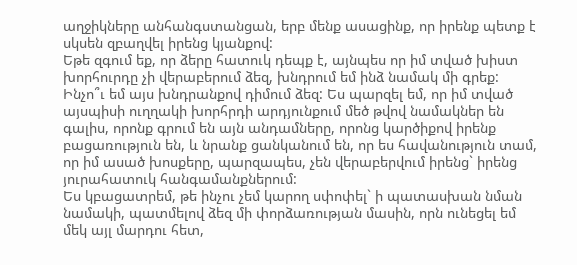աղջիկները անհանգստանցան, երբ մենք ասացինք, որ իրենք պետք է սկսեն զբաղվել իրենց կյանքով:
Եթե զգում եք, որ ձերը հատուկ դեպք է, այնպես որ իմ տված խիստ խորհուրդը չի վերաբերում ձեզ, խնդրում եմ ինձ նամակ մի գրեք: Ինչո՞ւ եմ այս խնդրանքով դիմում ձեզ: Ես պարզել եմ, որ իմ տված այսպիսի ուղղակի խորհրդի արդյունքում մեծ թվով նամակներ են գալիս, որոնք գրում են այն անդամները, որոնց կարծիքով իրենք բացառություն են, և նրանք ցանկանում են, որ ես հավանություն տամ, որ իմ ասած խոսքերը, պարզապես, չեն վերաբերվում իրենց` իրենց յուրահատուկ հանգամանքներում:
Ես կբացատրեմ, թե ինչու չեմ կարող սփոփել` ի պատասխան նման նամակի, պատմելով ձեզ մի փորձառության մասին, որն ունեցել եմ մեկ այլ մարդու հետ,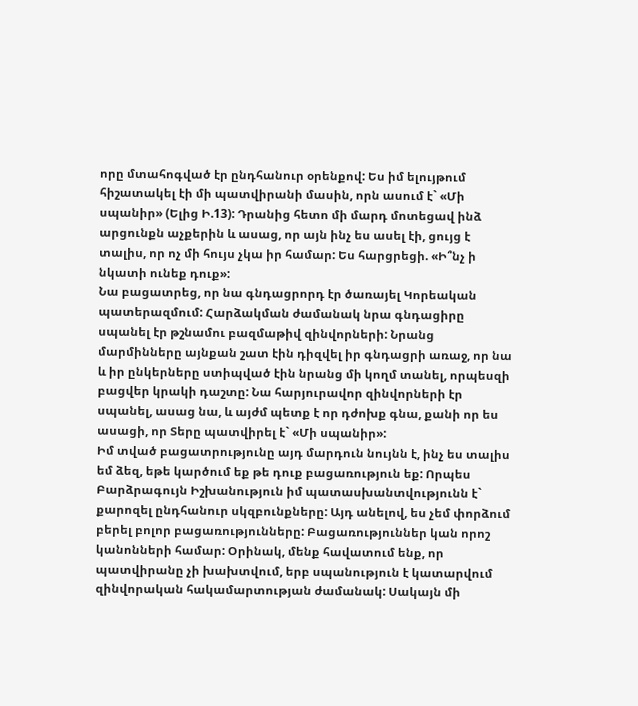որը մտահոգված էր ընդհանուր օրենքով: Ես իմ ելույթում հիշատակել էի մի պատվիրանի մասին, որն ասում է` «Մի սպանիր» (Ելից Ի.13): Դրանից հետո մի մարդ մոտեցավ ինձ արցունքն աչքերին և ասաց, որ այն ինչ ես ասել էի, ցույց է տալիս, որ ոչ մի հույս չկա իր համար: Ես հարցրեցի. «Ի՞նչ ի նկատի ունեք դուք»:
Նա բացատրեց, որ նա գնդացրորդ էր ծառայել Կորեական պատերազմում: Հարձակման ժամանակ նրա գնդացիրը սպանել էր թշնամու բազմաթիվ զինվորների: Նրանց մարմինները այնքան շատ էին դիզվել իր գնդացրի առաջ, որ նա և իր ընկերները ստիպված էին նրանց մի կողմ տանել, որպեսզի բացվեր կրակի դաշտը: Նա հարյուրավոր զինվորների էր սպանել, ասաց նա, և այժմ պետք է որ դժոխք գնա, քանի որ ես ասացի, որ Տերը պատվիրել է` «Մի սպանիր»:
Իմ տված բացատրությունը այդ մարդուն նույնն է, ինչ ես տալիս եմ ձեզ, եթե կարծում եք թե դուք բացառություն եք: Որպես Բարձրագույն Իշխանություն իմ պատասխանտվությունն է` քարոզել ընդհանուր սկզբունքները: Այդ անելով, ես չեմ փորձում բերել բոլոր բացառությունները: Բացառություններ կան որոշ կանոնների համար: Օրինակ, մենք հավատում ենք, որ պատվիրանը չի խախտվում, երբ սպանություն է կատարվում զինվորական հակամարտության ժամանակ: Սակայն մի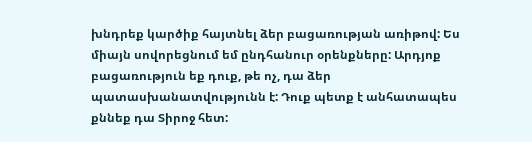խնդրեք կարծիք հայտնել ձեր բացառության առիթով: Ես միայն սովորեցնում եմ ընդհանուր օրենքները: Արդյոք բացառություն եք դուք, թե ոչ, դա ձեր պատասխանատվությունն է: Դուք պետք է անհատապես քննեք դա Տիրոջ հետ: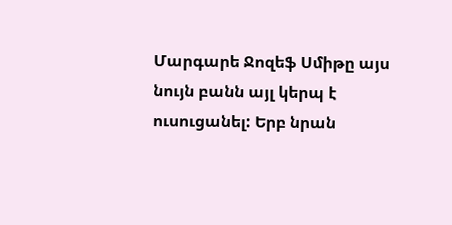Մարգարե Ջոզեֆ Սմիթը այս նույն բանն այլ կերպ է ուսուցանել: Երբ նրան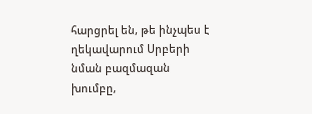հարցրել են, թե ինչպես է ղեկավարում Սրբերի նման բազմազան խումբը,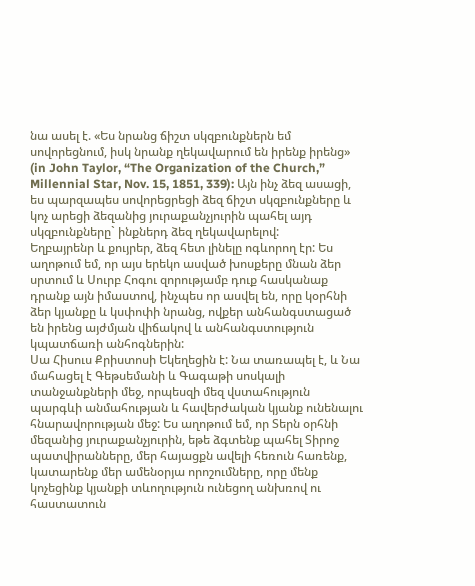նա ասել է. «Ես նրանց ճիշտ սկզբունքներն եմ սովորեցնում, իսկ նրանք ղեկավարում են իրենք իրենց» (in John Taylor, “The Organization of the Church,” Millennial Star, Nov. 15, 1851, 339): Այն ինչ ձեզ ասացի, ես պարզապես սովորեցրեցի ձեզ ճիշտ սկզբունքները և կոչ արեցի ձեզանից յուրաքանչյուրին պահել այդ սկզբունքները` ինքներդ ձեզ ղեկավարելով:
Եղբայրենր և քույրեր, ձեզ հետ լինելը ոգևորող էր: Ես աղոթում եմ, որ այս երեկո ասված խոսքերը մնան ձեր սրտում և Սուրբ Հոգու զորությամբ դուք հասկանաք դրանք այն իմաստով, ինչպես որ ասվել են, որը կօրհնի ձեր կյանքը և կսփոփի նրանց, ովքեր անհանգստացած են իրենց այժմյան վիճակով և անհանգստություն կպատճառի անհոգներին:
Սա Հիսուս Քրիստոսի Եկեղեցին է: Նա տառապել է, և Նա մահացել է Գեթսեմանի և Գագաթի սոսկալի տանջանքների մեջ, որպեսզի մեզ վստահություն պարգևի անմահության և հավերժական կյանք ունենալու հնարավորության մեջ: Ես աղոթում եմ, որ Տերն օրհնի մեզանից յուրաքանչյուրին, եթե ձգտենք պահել Տիրոջ պատվիրանները, մեր հայացքն ավելի հեռուն հառենք, կատարենք մեր ամենօրյա որոշումները, որը մենք կոչեցինք կյանքի տևողություն ունեցող անխռով ու հաստատուն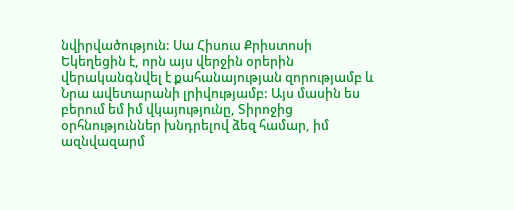նվիրվածություն: Սա Հիսուս Քրիստոսի Եկեղեցին է, որն այս վերջին օրերին վերականգնվել է քահանայության զորությամբ և Նրա ավետարանի լրիվությամբ: Այս մասին ես բերում եմ իմ վկայությունը, Տիրոջից օրհնություններ խնդրելով ձեզ համար, իմ ազնվազարմ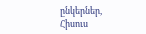ընկերներ, Հիսուս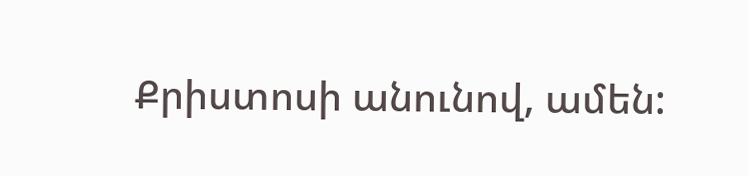Քրիստոսի անունով, ամեն: